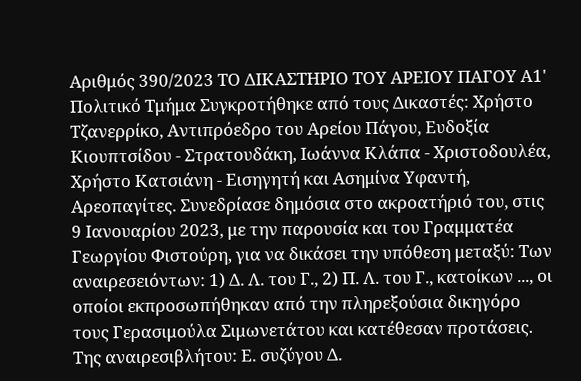Αριθμός 390/2023 ΤΟ ΔΙΚΑΣΤΗΡΙΟ ΤΟΥ ΑΡΕΙΟΥ ΠΑΓΟΥ Α1' Πολιτικό Τμήμα Συγκροτήθηκε από τους Δικαστές: Χρήστο Τζανερρίκο, Αντιπρόεδρο του Αρείου Πάγου, Ευδοξία Κιουπτσίδου - Στρατουδάκη, Ιωάννα Κλάπα - Χριστοδουλέα, Χρήστο Κατσιάνη - Εισηγητή και Ασημίνα Υφαντή, Αρεοπαγίτες. Συνεδρίασε δημόσια στο ακροατήριό του, στις 9 Ιανουαρίου 2023, με την παρουσία και του Γραμματέα Γεωργίου Φιστούρη, για να δικάσει την υπόθεση μεταξύ: Των αναιρεσειόντων: 1) Δ. Λ. του Γ., 2) Π. Λ. του Γ., κατοίκων ..., οι οποίοι εκπροσωπήθηκαν από την πληρεξούσια δικηγόρο τους Γερασιμούλα Σιμωνετάτου και κατέθεσαν προτάσεις. Της αναιρεσιβλήτου: Ε. συζύγου Δ.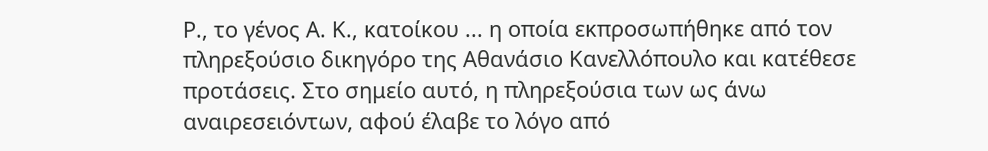Ρ., το γένος Α. Κ., κατοίκου ... η οποία εκπροσωπήθηκε από τον πληρεξούσιο δικηγόρο της Αθανάσιο Κανελλόπουλο και κατέθεσε προτάσεις. Στο σημείο αυτό, η πληρεξούσια των ως άνω αναιρεσειόντων, αφού έλαβε το λόγο από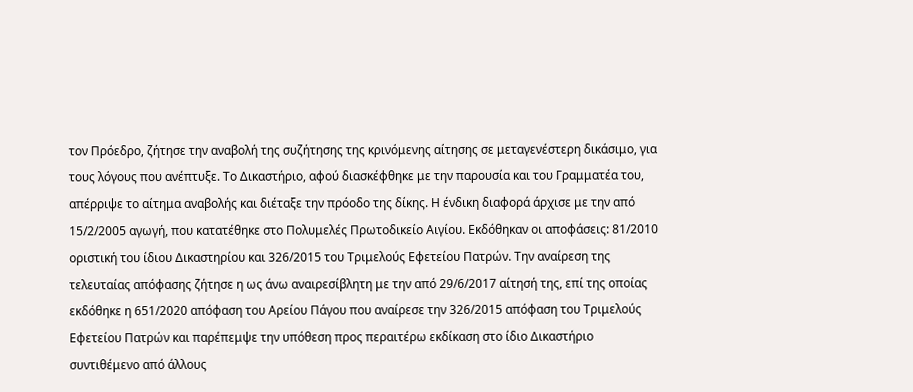τον Πρόεδρο, ζήτησε την αναβολή της συζήτησης της κρινόμενης αίτησης σε μεταγενέστερη δικάσιμο, για τους λόγους που ανέπτυξε. Το Δικαστήριο, αφού διασκέφθηκε με την παρουσία και του Γραμματέα του, απέρριψε το αίτημα αναβολής και διέταξε την πρόοδο της δίκης. Η ένδικη διαφορά άρχισε με την από 15/2/2005 αγωγή, που κατατέθηκε στο Πολυμελές Πρωτοδικείο Αιγίου. Εκδόθηκαν οι αποφάσεις: 81/2010 οριστική του ίδιου Δικαστηρίου και 326/2015 του Τριμελούς Εφετείου Πατρών. Την αναίρεση της τελευταίας απόφασης ζήτησε η ως άνω αναιρεσίβλητη με την από 29/6/2017 αίτησή της, επί της οποίας εκδόθηκε η 651/2020 απόφαση του Αρείου Πάγου που αναίρεσε την 326/2015 απόφαση του Τριμελούς Εφετείου Πατρών και παρέπεμψε την υπόθεση προς περαιτέρω εκδίκαση στο ίδιο Δικαστήριο συντιθέμενο από άλλους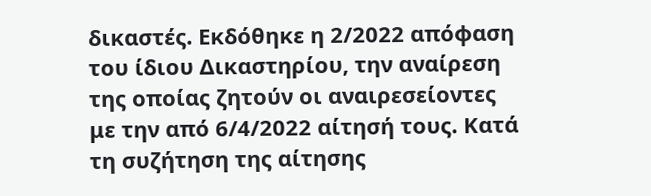δικαστές. Εκδόθηκε η 2/2022 απόφαση του ίδιου Δικαστηρίου, την αναίρεση της οποίας ζητούν οι αναιρεσείοντες με την από 6/4/2022 αίτησή τους. Κατά τη συζήτηση της αίτησης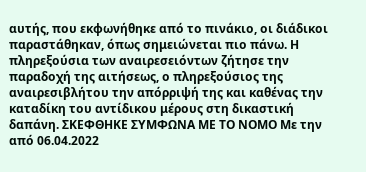αυτής, που εκφωνήθηκε από το πινάκιο, οι διάδικοι παραστάθηκαν, όπως σημειώνεται πιο πάνω. Η πληρεξούσια των αναιρεσειόντων ζήτησε την παραδοχή της αιτήσεως, ο πληρεξούσιος της αναιρεσιβλήτου την απόρριψή της και καθένας την καταδίκη του αντίδικου μέρους στη δικαστική δαπάνη. ΣΚΕΦΘΗΚΕ ΣΥΜΦΩΝΑ ΜΕ ΤΟ ΝΟΜΟ Με την από 06.04.2022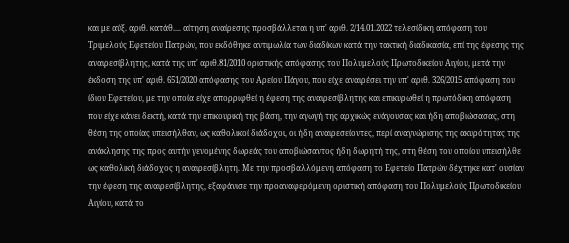και με αύξ. αριθ. κατάθ.... αίτηση αναίρεσης προσβάλλεται η υπ' αριθ. 2/14.01.2022 τελεσίδικη απόφαση του Τριμελούς Εφετείου Πατρών, που εκδόθηκε αντιμωλία των διαδίκων κατά την τακτική διαδικασία, επί της έφεσης της αναιρεσίβλητης, κατά της υπ' αριθ.81/2010 οριστικής απόφασης του Πολυμελούς Πρωτοδικείου Αιγίου, μετά την έκδοση της υπ' αριθ. 651/2020 απόφασης του Αρείου Πάγου, που είχε αναιρέσει την υπ' αριθ. 326/2015 απόφαση του ίδιου Εφετείου, με την οποία είχε απορριφθεί η έφεση της αναιρεσίβλητης και επικυρωθεί η πρωτόδικη απόφαση που είχε κάνει δεκτή, κατά την επικουρική της βάση, την αγωγή της αρχικώς ενάγουσας και ήδη αποβιώσασας, στη θέση της οποίας υπεισήλθαν, ως καθολικοί διάδοχοι, οι ήδη αναιρεσείοντες, περί αναγνώρισης της ακυρότητας της ανάκλησης της προς αυτήν γενομένης δωρεάς του αποβιώσαντος ήδη δωρητή της, στη θέση του οποίου υπεισήλθε ως καθολική διάδοχος η αναιρεσίβλητη. Με την προσβαλλόμενη απόφαση το Εφετείο Πατρών δέχτηκε κατ' ουσίαν την έφεση της αναιρεσίβλητης, εξαφάνισε την προαναφερόμενη οριστική απόφαση του Πολυμελούς Πρωτοδικείου Αιγίου, κατά το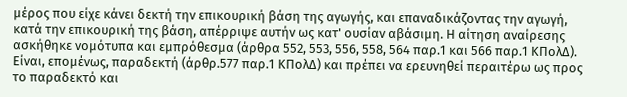μέρος που είχε κάνει δεκτή την επικουρική βάση της αγωγής, και επαναδικάζοντας την αγωγή, κατά την επικουρική της βάση, απέρριψε αυτήν ως κατ' ουσίαν αβάσιμη. Η αίτηση αναίρεσης ασκήθηκε νομότυπα και εμπρόθεσμα (άρθρα 552, 553, 556, 558, 564 παρ.1 και 566 παρ.1 ΚΠολΔ). Είναι, επομένως, παραδεκτή (άρθρ.577 παρ.1 ΚΠολΔ) και πρέπει να ερευνηθεί περαιτέρω ως προς το παραδεκτό και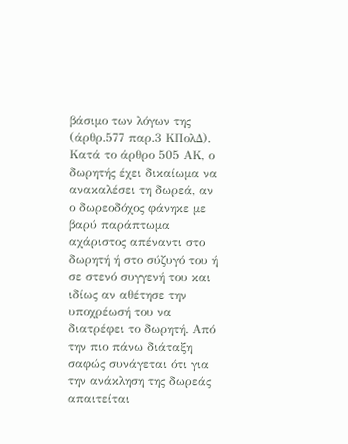βάσιμο των λόγων της (άρθρ.577 παρ.3 ΚΠολΔ). Κατά το άρθρο 505 ΑΚ, ο δωρητής έχει δικαίωμα να ανακαλέσει τη δωρεά, αν ο δωρεοδόχος φάνηκε με βαρύ παράπτωμα αχάριστος απέναντι στο δωρητή ή στο σύζυγό του ή σε στενό συγγενή του και ιδίως αν αθέτησε την υποχρέωσή του να διατρέφει το δωρητή. Από την πιο πάνω διάταξη σαφώς συνάγεται ότι για την ανάκληση της δωρεάς απαιτείται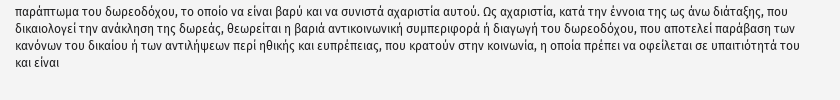παράπτωμα του δωρεοδόχου, το οποίο να είναι βαρύ και να συνιστά αχαριστία αυτού. Ως αχαριστία, κατά την έννοια της ως άνω διάταξης, που δικαιολογεί την ανάκληση της δωρεάς, θεωρείται η βαριά αντικοινωνική συμπεριφορά ή διαγωγή του δωρεοδόχου, που αποτελεί παράβαση των κανόνων του δικαίου ή των αντιλήψεων περί ηθικής και ευπρέπειας, που κρατούν στην κοινωνία, η οποία πρέπει να οφείλεται σε υπαιτιότητά του και είναι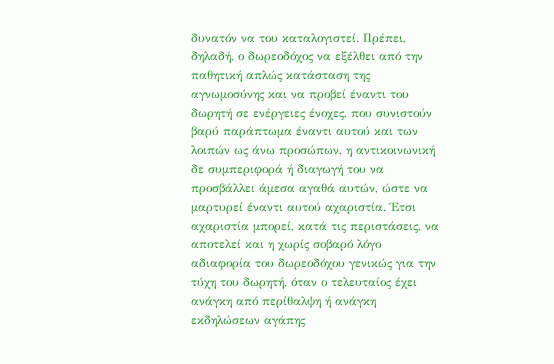δυνατόν να του καταλογιστεί. Πρέπει, δηλαδή, ο δωρεοδόχος να εξέλθει από την παθητική απλώς κατάσταση της αγνωμοσύνης και να προβεί έναντι του δωρητή σε ενέργειες ένοχες, που συνιστούν βαρύ παράπτωμα έναντι αυτού και των λοιπών ως άνω προσώπων, η αντικοινωνική δε συμπεριφορά ή διαγωγή του να προσβάλλει άμεσα αγαθά αυτών, ώστε να μαρτυρεί έναντι αυτού αχαριστία. Έτσι αχαριστία μπορεί, κατά τις περιστάσεις, να αποτελεί και η χωρίς σοβαρό λόγο αδιαφορία του δωρεοδόχου γενικώς για την τύχη του δωρητή, όταν ο τελευταίος έχει ανάγκη από περίθαλψη ή ανάγκη εκδηλώσεων αγάπης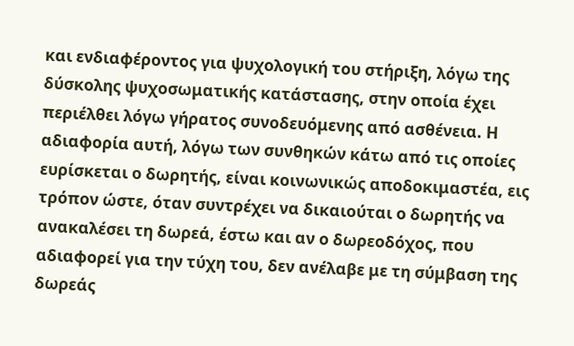και ενδιαφέροντος για ψυχολογική του στήριξη, λόγω της δύσκολης ψυχοσωματικής κατάστασης, στην οποία έχει περιέλθει λόγω γήρατος συνοδευόμενης από ασθένεια. Η αδιαφορία αυτή, λόγω των συνθηκών κάτω από τις οποίες ευρίσκεται ο δωρητής, είναι κοινωνικώς αποδοκιμαστέα, εις τρόπον ώστε, όταν συντρέχει να δικαιούται ο δωρητής να ανακαλέσει τη δωρεά, έστω και αν ο δωρεοδόχος, που αδιαφορεί για την τύχη του, δεν ανέλαβε με τη σύμβαση της δωρεάς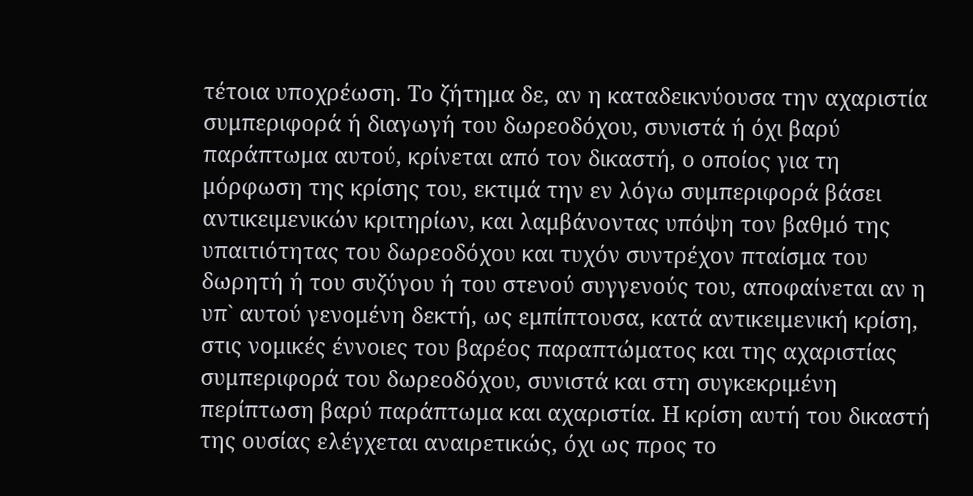τέτοια υποχρέωση. Το ζήτημα δε, αν η καταδεικνύουσα την αχαριστία συμπεριφορά ή διαγωγή του δωρεοδόχου, συνιστά ή όχι βαρύ παράπτωμα αυτού, κρίνεται από τον δικαστή, ο οποίος για τη μόρφωση της κρίσης του, εκτιμά την εν λόγω συμπεριφορά βάσει αντικειμενικών κριτηρίων, και λαμβάνοντας υπόψη τον βαθμό της υπαιτιότητας του δωρεοδόχου και τυχόν συντρέχον πταίσμα του δωρητή ή του συζύγου ή του στενού συγγενούς του, αποφαίνεται αν η υπ` αυτού γενομένη δεκτή, ως εμπίπτουσα, κατά αντικειμενική κρίση, στις νομικές έννοιες του βαρέος παραπτώματος και της αχαριστίας συμπεριφορά του δωρεοδόχου, συνιστά και στη συγκεκριμένη περίπτωση βαρύ παράπτωμα και αχαριστία. Η κρίση αυτή του δικαστή της ουσίας ελέγχεται αναιρετικώς, όχι ως προς το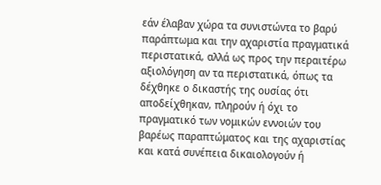εάν έλαβαν χώρα τα συνιστώντα το βαρύ παράπτωμα και την αχαριστία πραγματικά περιστατικά, αλλά ως προς την περαιτέρω αξιολόγηση αν τα περιστατικά, όπως τα δέχθηκε ο δικαστής της ουσίας ότι αποδείχθηκαν, πληρούν ή όχι το πραγματικό των νομικών εννοιών του βαρέως παραπτώματος και της αχαριστίας και κατά συνέπεια δικαιολογούν ή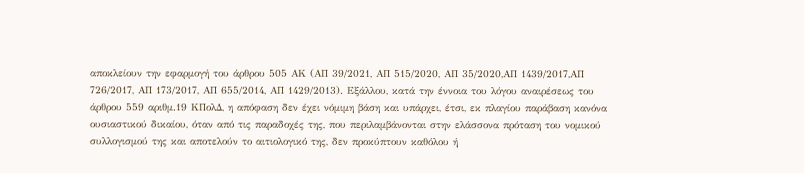αποκλείουν την εφαρμογή του άρθρου 505 ΑΚ (ΑΠ 39/2021, ΑΠ 515/2020, ΑΠ 35/2020,ΑΠ 1439/2017,ΑΠ 726/2017, ΑΠ 173/2017, ΑΠ 655/2014, AΠ 1429/2013). Εξάλλου, κατά την έννοια του λόγου αναιρέσεως του άρθρου 559 αριθμ.19 ΚΠολΔ, η απόφαση δεν έχει νόμιμη βάση και υπάρχει, έτσι, εκ πλαγίου παράβαση κανόνα ουσιαστικού δικαίου, όταν από τις παραδοχές της, που περιλαμβάνονται στην ελάσσονα πρόταση του νομικού συλλογισμού της και αποτελούν το αιτιολογικό της, δεν προκύπτουν καθόλου ή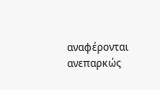αναφέρονται ανεπαρκώς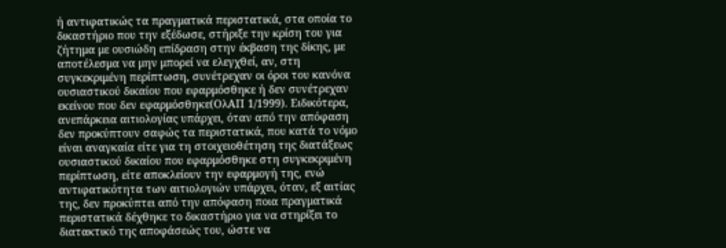ή αντιφατικώς τα πραγματικά περιστατικά, στα οποία το δικαστήριο που την εξέδωσε, στήριξε την κρίση του για ζήτημα με ουσιώδη επίδραση στην έκβαση της δίκης, με αποτέλεσμα να μην μπορεί να ελεγχθεί, αν, στη συγκεκριμένη περίπτωση, συνέτρεχαν οι όροι του κανόνα ουσιαστικού δικαίου που εφαρμόσθηκε ή δεν συνέτρεχαν εκείνου που δεν εφαρμόσθηκε(ΟλΑΠ 1/1999). Ειδικότερα, ανεπάρκεια αιτιολογίας υπάρχει, όταν από την απόφαση δεν προκύπτουν σαφώς τα περιστατικά, που κατά το νόμο είναι αναγκαία είτε για τη στοιχειοθέτηση της διατάξεως ουσιαστικού δικαίου που εφαρμόσθηκε στη συγκεκριμένη περίπτωση, είτε αποκλείουν την εφαρμογή της, ενώ αντιφατικότητα των αιτιολογιών υπάρχει, όταν, εξ αιτίας της, δεν προκύπτει από την απόφαση ποια πραγματικά περιστατικά δέχθηκε το δικαστήριο για να στηρίξει το διατακτικό της αποφάσεώς του, ώστε να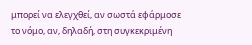μπορεί να ελεγχθεί, αν σωστά εφάρμοσε το νόμο, αν, δηλαδή, στη συγκεκριμένη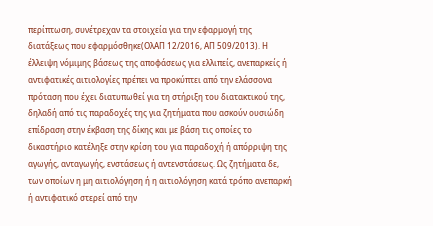περίπτωση, συνέτρεχαν τα στοιχεία για την εφαρμογή της διατάξεως που εφαρμόσθηκε(ΟλΑΠ 12/2016, ΑΠ 509/2013). Η έλλειψη νόμιμης βάσεως της αποφάσεως για ελλιπείς, ανεπαρκείς ή αντιφατικές αιτιολογίες πρέπει να προκύπτει από την ελάσσονα πρόταση που έχει διατυπωθεί για τη στήριξη του διατακτικού της, δηλαδή από τις παραδοχές της για ζητήματα που ασκούν ουσιώδη επίδραση στην έκβαση της δίκης και με βάση τις οποίες το δικαστήριο κατέληξε στην κρίση του για παραδοχή ή απόρριψη της αγωγής, ανταγωγής, ενστάσεως ή αντενστάσεως. Ως ζητήματα δε, των οποίων η μη αιτιολόγηση ή η αιτιολόγηση κατά τρόπο ανεπαρκή ή αντιφατικό στερεί από την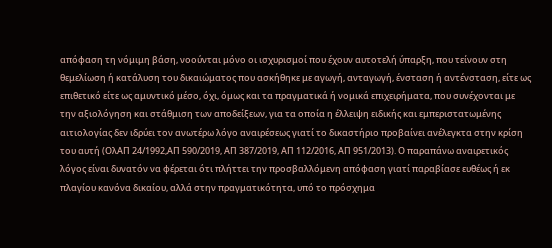απόφαση τη νόμιμη βάση, νοούνται μόνο οι ισχυρισμοί που έχουν αυτοτελή ύπαρξη, που τείνουν στη θεμελίωση ή κατάλυση του δικαιώματος που ασκήθηκε με αγωγή, ανταγωγή, ένσταση ή αντένσταση, είτε ως επιθετικό είτε ως αμυντικό μέσο, όχι, όμως και τα πραγματικά ή νομικά επιχειρήματα, που συνέχονται με την αξιολόγηση και στάθμιση των αποδείξεων, για τα οποία η έλλειψη ειδικής και εμπεριστατωμένης αιτιολογίας δεν ιδρύει τον ανωτέρω λόγο αναιρέσεως γιατί το δικαστήριο προβαίνει ανέλεγκτα στην κρίση του αυτή (ΟλΑΠ 24/1992,ΑΠ 590/2019, ΑΠ 387/2019, ΑΠ 112/2016, ΑΠ 951/2013). Ο παραπάνω αναιρετικός λόγος είναι δυνατόν να φέρεται ότι πλήττει την προσβαλλόμενη απόφαση γιατί παραβίασε ευθέως ή εκ πλαγίου κανόνα δικαίου, αλλά στην πραγματικότητα, υπό το πρόσχημα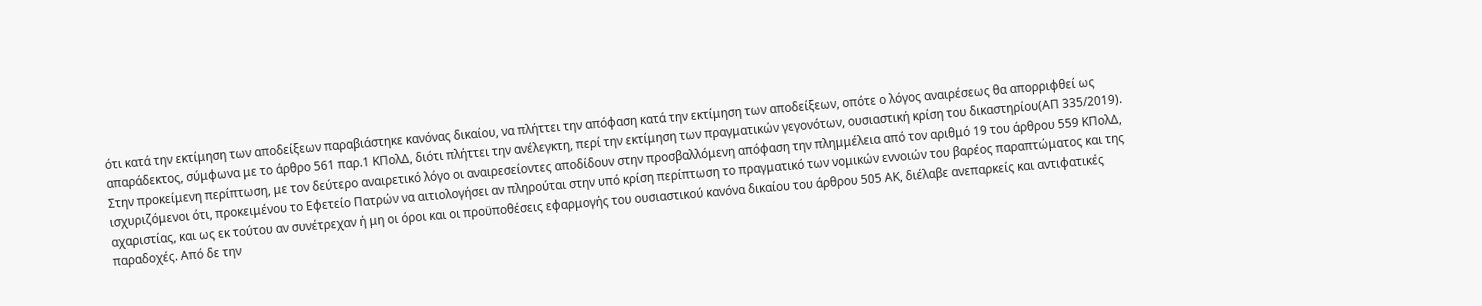ότι κατά την εκτίμηση των αποδείξεων παραβιάστηκε κανόνας δικαίου, να πλήττει την απόφαση κατά την εκτίμηση των αποδείξεων, οπότε ο λόγος αναιρέσεως θα απορριφθεί ως απαράδεκτος, σύμφωνα με το άρθρο 561 παρ.1 ΚΠολΔ, διότι πλήττει την ανέλεγκτη, περί την εκτίμηση των πραγματικών γεγονότων, ουσιαστική κρίση του δικαστηρίου(ΑΠ 335/2019). Στην προκείμενη περίπτωση, με τον δεύτερο αναιρετικό λόγο οι αναιρεσείοντες αποδίδουν στην προσβαλλόμενη απόφαση την πλημμέλεια από τον αριθμό 19 του άρθρου 559 ΚΠολΔ, ισχυριζόμενοι ότι, προκειμένου το Εφετείο Πατρών να αιτιολογήσει αν πληρούται στην υπό κρίση περίπτωση το πραγματικό των νομικών εννοιών του βαρέος παραπτώματος και της αχαριστίας, και ως εκ τούτου αν συνέτρεχαν ή μη οι όροι και οι προϋποθέσεις εφαρμογής του ουσιαστικού κανόνα δικαίου του άρθρου 505 ΑΚ, διέλαβε ανεπαρκείς και αντιφατικές παραδοχές. Από δε την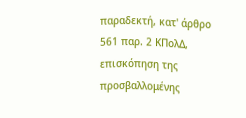παραδεκτή, κατ' άρθρο 561 παρ. 2 ΚΠολΔ, επισκόπηση της προσβαλλομένης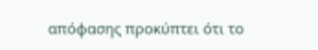απόφασης προκύπτει ότι το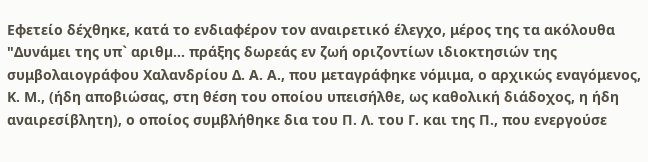Εφετείο δέχθηκε, κατά το ενδιαφέρον τον αναιρετικό έλεγχο, μέρος της τα ακόλουθα "Δυνάμει της υπ` αριθµ... πράξης δωρεάς εν ζωή οριζοντίων ιδιοκτησιών της συμβολαιογράφου Χαλανδρίου Δ. Α. Α., που μεταγράφηκε νόμιμα, ο αρχικώς εναγόμενος, Κ. Μ., (ήδη αποβιώσας, στη θέση του οποίου υπεισήλθε, ως καθολική διάδοχος, η ήδη αναιρεσίβλητη), ο οποίος συμβλήθηκε δια του Π. Λ. του Γ. και της Π., που ενεργούσε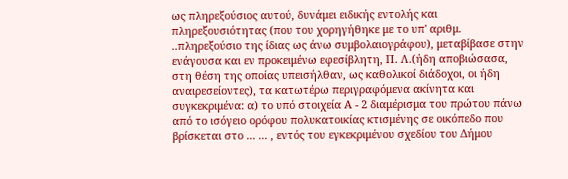ως πληρεξούσιος αυτού, δυνάμει ειδικής εντολής και πληρεξουσιότητας (που του χορηγήθηκε με το υπ' αριθμ. ..πληρεξούσιο της ίδιας ως άνω συμβολαιογράφου), μεταβίβασε στην ενάγουσα και εν προκειμένω εφεσίβλητη, Π. Λ.(ήδη αποβιώσασα, στη θέση της οποίας υπεισήλθαν, ως καθολικοί διάδοχοι, οι ήδη αναιρεσείοντες), τα κατωτέρω περιγραφόμενα ακίνητα και συγκεκριμένα: α) το υπό στοιχεία Α - 2 διαμέρισμα του πρώτου πάνω από το ισόγειο ορόφου πολυκατοικίας κτισμένης σε οικόπεδο που βρίσκεται στο ... ... , εντός του εγκεκριμένου σχεδίου του Δήμου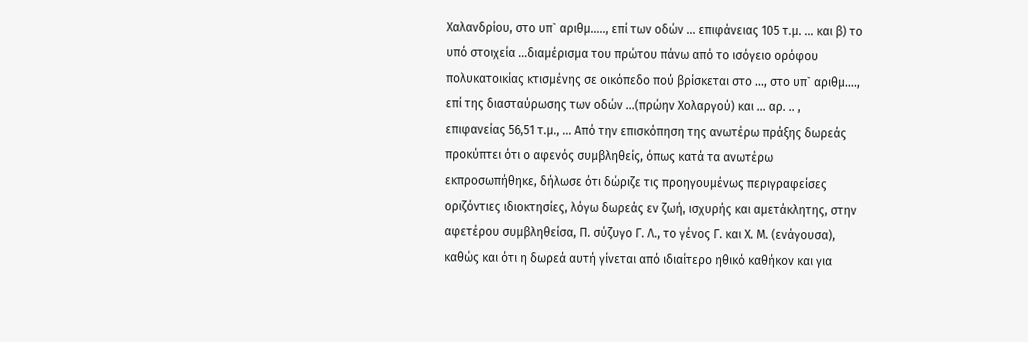Χαλανδρίου, στο υπ` αριθµ….., επί των οδών ... επιφάνειας 105 τ.µ. ... και β) το υπό στοιχεία …διαμέρισμα του πρώτου πάνω από το ισόγειο ορόφου πολυκατοικίας κτισμένης σε οικόπεδο πού βρίσκεται στο ..., στο υπ` αριθµ…., επί της διασταύρωσης των οδών …(πρώην Χολαργού) και ... αρ. .. , επιφανείας 56,51 τ.µ., ... Από την επισκόπηση της ανωτέρω πράξης δωρεάς προκύπτει ότι ο αφενός συμβληθείς, όπως κατά τα ανωτέρω εκπροσωπήθηκε, δήλωσε ότι δώριζε τις προηγουμένως περιγραφείσες οριζόντιες ιδιοκτησίες, λόγω δωρεάς εν ζωή, ισχυρής και αμετάκλητης, στην αφετέρου συμβληθείσα, Π. σύζυγο Γ. Λ., το γένος Γ. και Χ. Μ. (ενάγουσα), καθώς και ότι η δωρεά αυτή γίνεται από ιδιαίτερο ηθικό καθήκον και για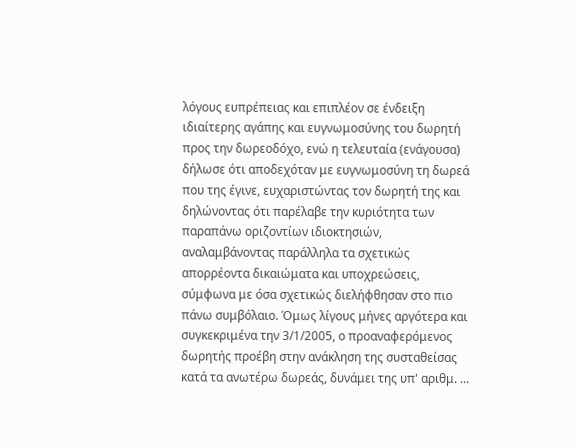λόγους ευπρέπειας και επιπλέον σε ένδειξη ιδιαίτερης αγάπης και ευγνωμοσύνης του δωρητή προς την δωρεοδόχο, ενώ η τελευταία (ενάγουσα) δήλωσε ότι αποδεχόταν με ευγνωμοσύνη τη δωρεά που της έγινε, ευχαριστώντας τον δωρητή της και δηλώνοντας ότι παρέλαβε την κυριότητα των παραπάνω οριζοντίων ιδιοκτησιών, αναλαμβάνοντας παράλληλα τα σχετικώς απορρέοντα δικαιώματα και υποχρεώσεις, σύμφωνα με όσα σχετικώς διελήφθησαν στο πιο πάνω συμβόλαιο. Όμως λίγους μήνες αργότερα και συγκεκριμένα την 3/1/2005, ο προαναφερόμενος δωρητής προέβη στην ανάκληση της συσταθείσας κατά τα ανωτέρω δωρεάς, δυνάμει της υπ' αριθμ. ...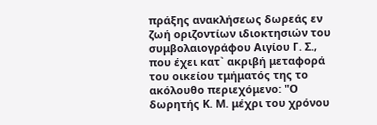πράξης ανακλήσεως δωρεάς εν ζωή οριζοντίων ιδιοκτησιών του συμβολαιογράφου Αιγίου Γ. Σ., που έχει κατ` ακριβή μεταφορά του οικείου τμήματός της το ακόλουθο περιεχόμενο: "Ο δωρητής Κ. Μ. μέχρι του χρόνου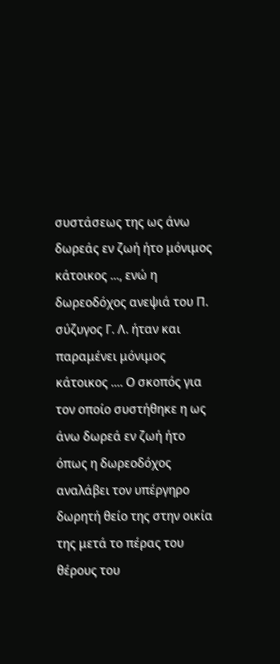συστάσεως της ως άνω δωρεάς εν ζωή ήτο μόνιμος κάτοικος ..., ενώ η δωρεοδόχος ανεψιά του Π. σύζυγος Γ. Λ. ήταν και παραμένει μόνιμος κάτοικος .... Ο σκοπός για τον οποίο συστήθηκε η ως άνω δωρεά εν ζωή ήτο όπως η δωρεοδόχος αναλάβει τον υπέργηρο δωρητή θείο της στην οικία της μετά το πέρας του θέρους του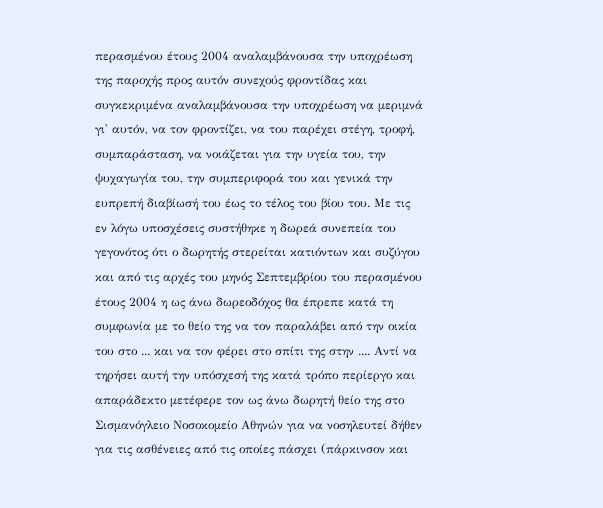περασμένου έτους 2004 αναλαμβάνουσα την υποχρέωση της παροχής προς αυτόν συνεχούς φροντίδας και συγκεκριμένα αναλαμβάνουσα την υποχρέωση να μεριμνά γι' αυτόν, να τον φροντίζει, να του παρέχει στέγη, τροφή, συμπαράσταση, να νοιάζεται για την υγεία του, την ψυχαγωγία του, την συμπεριφορά του και γενικά την ευπρεπή διαβίωσή του έως το τέλος του βίου του. Με τις εν λόγω υποσχέσεις συστήθηκε η δωρεά συνεπεία του γεγονότος ότι ο δωρητής στερείται κατιόντων και συζύγου και από τις αρχές του μηνός Σεπτεμβρίου του περασμένου έτους 2004 η ως άνω δωρεοδόχος θα έπρεπε κατά τη συμφωνία με το θείο της να τον παραλάβει από την οικία του στο ... και να τον φέρει στο σπίτι της στην .... Αντί να τηρήσει αυτή την υπόσχεσή της κατά τρόπο περίεργο και απαράδεκτο μετέφερε τον ως άνω δωρητή θείο της στο Σισμανόγλειο Νοσοκομείο Αθηνών για να νοσηλευτεί δήθεν για τις ασθένειες από τις οποίες πάσχει (πάρκινσον και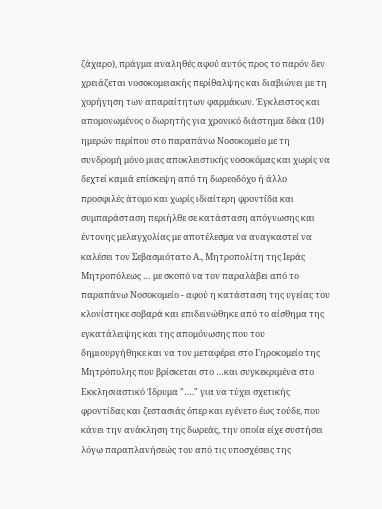ζάχαρο), πράγμα αναληθές αφού αυτός προς το παρόν δεν χρειάζεται νοσοκομειακής περίθαλψης και διαβιώνει με τη χορήγηση των απαραίτητων φαρμάκων. Έγκλειστος και απομονωμένος ο δωρητής για χρονικό διάστημα δέκα (10) ημερών περίπου στο παραπάνω Νοσοκομείο με τη συνδρομή μόνο μιας αποκλειστικής νοσοκόμας και χωρίς να δεχτεί καμιά επίσκεψη από τη δωρεοδόχο ή άλλο προσφιλές άτομο και χωρίς ιδιαίτερη φροντίδα και συμπαράσταση περιήλθε σε κατάσταση απόγνωσης και έντονης μελαγχολίας με αποτέλεσμα να αναγκαστεί να καλέσει τον Σεβασμιότατο Α., Μητροπολίτη της Ιεράς Μητροπόλεως … με σκοπό να τον παραλάβει από το παραπάνω Νοσοκομείο - αφού η κατάσταση της υγείας του κλονίστηκε σοβαρά και επιδεινώθηκε από το αίσθημα της εγκατάλειψης και της απομόνωσης που του δημιουργήθηκε και να τον μεταφέρει στο Γηροκομείο της Μητρόπολης που βρίσκεται στο …και συγκεκριμένα στο Εκκλησιαστικό Ίδρυμα "…." για να τύχει σχετικής φροντίδας και ζεστασιάς όπερ και εγένετο έως τούδε, που κάνει την ανάκληση της δωρεάς, την οποία είχε συστήσει λόγω παραπλανήσεώς του από τις υποσχέσεις της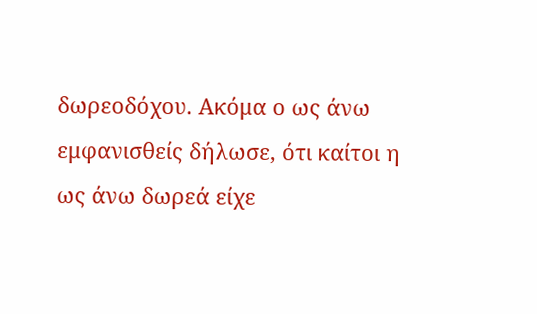δωρεοδόχου. Ακόμα ο ως άνω εμφανισθείς δήλωσε, ότι καίτοι η ως άνω δωρεά είχε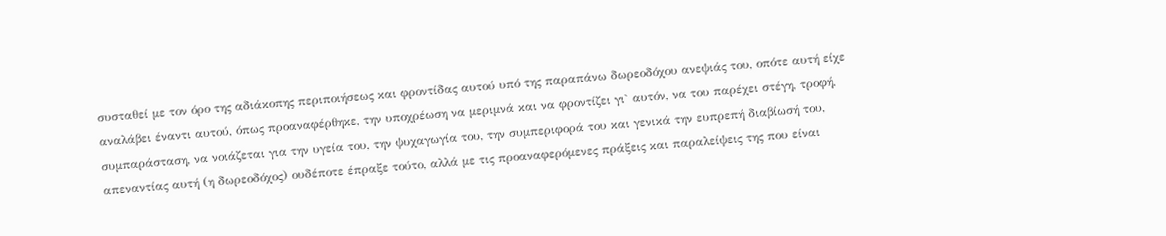συσταθεί µε τον όρο της αδιάκοπης περιποιήσεως και φροντίδας αυτού υπό της παραπάνω δωρεοδόχου ανεψιάς του, οπότε αυτή είχε αναλάβει έναντι αυτού, όπως προαναφέρθηκε, την υποχρέωση να μεριμνά και να φροντίζει γι` αυτόν, να του παρέχει στέγη, τροφή, συμπαράσταση, να νοιάζεται για την υγεία του, την ψυχαγωγία του, την συμπεριφορά του και γενικά την ευπρεπή διαβίωσή του, απεναντίας αυτή (η δωρεοδόχος) ουδέποτε έπραξε τούτο, αλλά µε τις προαναφερόμενες πράξεις και παραλείψεις της που είναι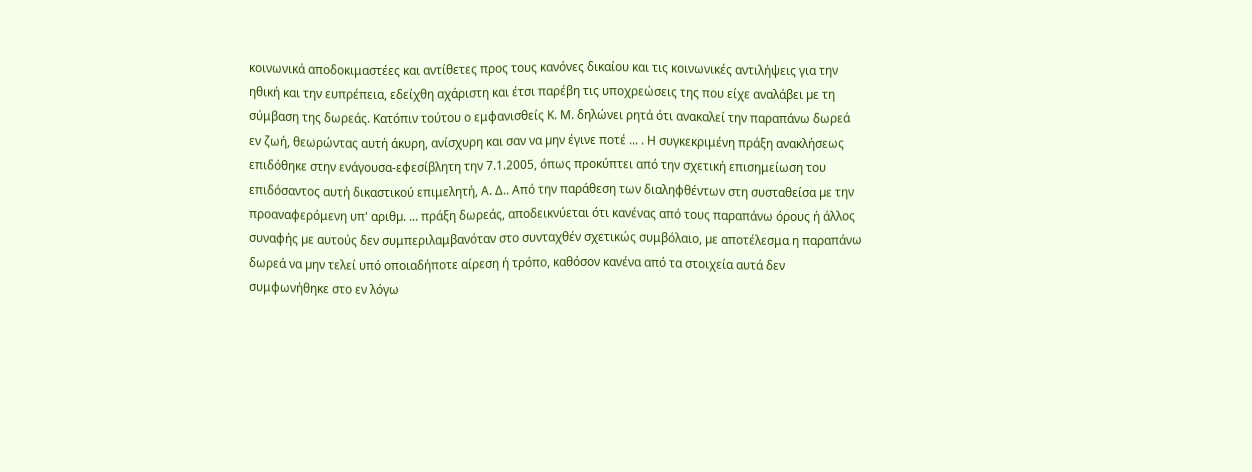κοινωνικά αποδοκιμαστέες και αντίθετες προς τους κανόνες δικαίου και τις κοινωνικές αντιλήψεις για την ηθική και την ευπρέπεια, εδείχθη αχάριστη και έτσι παρέβη τις υποχρεώσεις της που είχε αναλάβει µε τη σύμβαση της δωρεάς. Κατόπιν τούτου ο εμφανισθείς Κ. Μ. δηλώνει ρητά ότι ανακαλεί την παραπάνω δωρεά εν ζωή, θεωρώντας αυτή άκυρη, ανίσχυρη και σαν να µην έγινε ποτέ ... . Η συγκεκριμένη πράξη ανακλήσεως επιδόθηκε στην ενάγουσα-εφεσίβλητη την 7.1.2005, όπως προκύπτει από την σχετική επισημείωση του επιδόσαντος αυτή δικαστικού επιμελητή, Α. Δ.. Από την παράθεση των διαληφθέντων στη συσταθείσα µε την προαναφερόμενη υπ' αριθµ. ... πράξη δωρεάς, αποδεικνύεται ότι κανένας από τους παραπάνω όρους ή άλλος συναφής µε αυτούς δεν συμπεριλαμβανόταν στο συνταχθέν σχετικώς συμβόλαιο, µε αποτέλεσμα η παραπάνω δωρεά να µην τελεί υπό οποιαδήποτε αίρεση ή τρόπο, καθόσον κανένα από τα στοιχεία αυτά δεν συμφωνήθηκε στο εν λόγω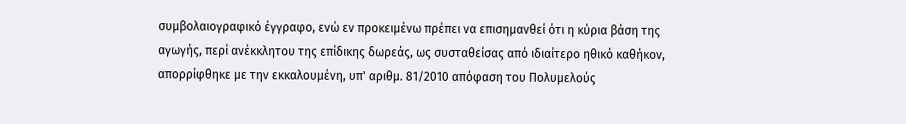συμβολαιογραφικό έγγραφο, ενώ εν προκειμένω πρέπει να επισημανθεί ότι η κύρια βάση της αγωγής, περί ανέκκλητου της επίδικης δωρεάς, ως συσταθείσας από ιδιαίτερο ηθικό καθήκον, απορρίφθηκε με την εκκαλουμένη, υπ' αριθμ. 81/2010 απόφαση του Πολυμελούς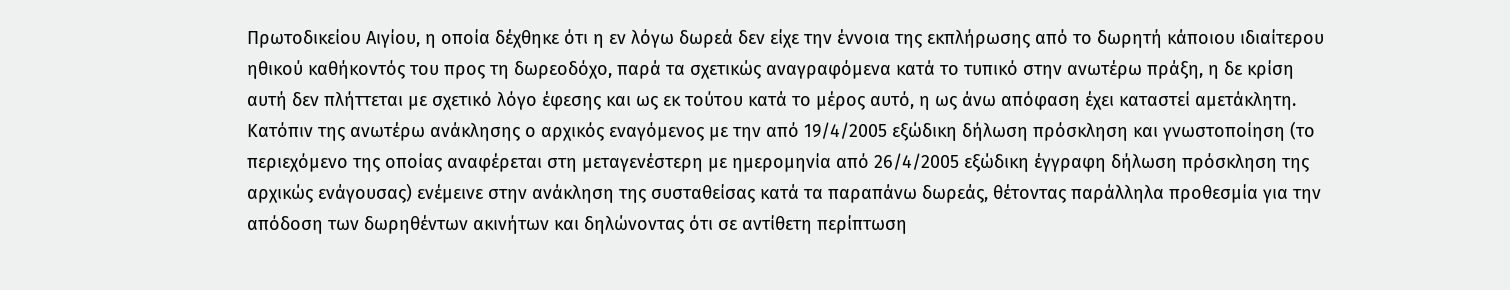Πρωτοδικείου Αιγίου, η οποία δέχθηκε ότι η εν λόγω δωρεά δεν είχε την έννοια της εκπλήρωσης από το δωρητή κάποιου ιδιαίτερου ηθικού καθήκοντός του προς τη δωρεοδόχο, παρά τα σχετικώς αναγραφόμενα κατά το τυπικό στην ανωτέρω πράξη, η δε κρίση αυτή δεν πλήττεται με σχετικό λόγο έφεσης και ως εκ τούτου κατά το μέρος αυτό, η ως άνω απόφαση έχει καταστεί αμετάκλητη. Κατόπιν της ανωτέρω ανάκλησης ο αρχικός εναγόμενος με την από 19/4/2005 εξώδικη δήλωση πρόσκληση και γνωστοποίηση (το περιεχόμενο της οποίας αναφέρεται στη µεταγενέστερη με ημερομηνία από 26/4/2005 εξώδικη έγγραφη δήλωση πρόσκληση της αρχικώς ενάγουσας) ενέμεινε στην ανάκληση της συσταθείσας κατά τα παραπάνω δωρεάς, θέτοντας παράλληλα προθεσμία για την απόδοση των δωρηθέντων ακινήτων και δηλώνοντας ότι σε αντίθετη περίπτωση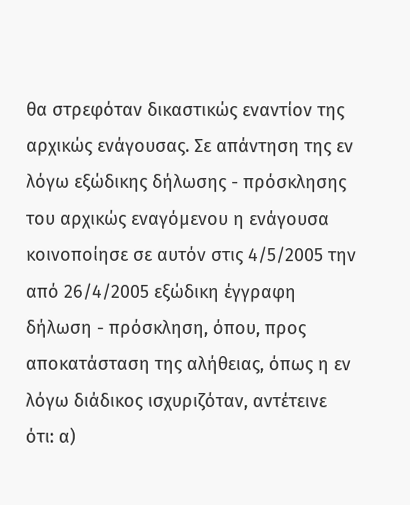θα στρεφόταν δικαστικώς εναντίον της αρχικώς ενάγουσας. Σε απάντηση της εν λόγω εξώδικης δήλωσης - πρόσκλησης του αρχικώς εναγόμενου η ενάγουσα κοινοποίησε σε αυτόν στις 4/5/2005 την από 26/4/2005 εξώδικη έγγραφη δήλωση - πρόσκληση, όπου, προς αποκατάσταση της αλήθειας, όπως η εν λόγω διάδικος ισχυριζόταν, αντέτεινε ότι: α)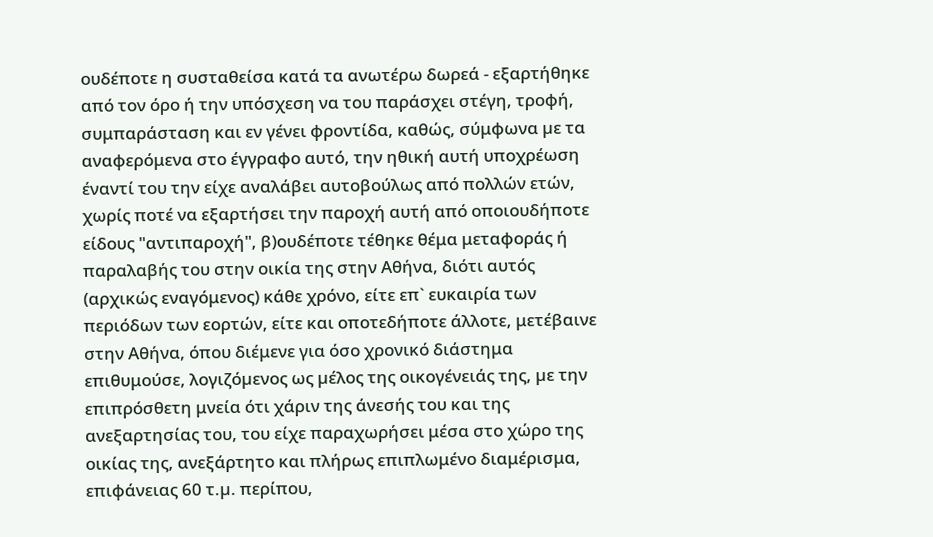ουδέποτε η συσταθείσα κατά τα ανωτέρω δωρεά - εξαρτήθηκε από τον όρο ή την υπόσχεση να του παράσχει στέγη, τροφή, συμπαράσταση και εν γένει φροντίδα, καθώς, σύμφωνα µε τα αναφερόμενα στο έγγραφο αυτό, την ηθική αυτή υποχρέωση έναντί του την είχε αναλάβει αυτοβούλως από πολλών ετών, χωρίς ποτέ να εξαρτήσει την παροχή αυτή από οποιουδήποτε είδους "αντιπαροχή", β)ουδέποτε τέθηκε θέμα μεταφοράς ή παραλαβής του στην οικία της στην Αθήνα, διότι αυτός (αρχικώς εναγόμενος) κάθε χρόνο, είτε επ` ευκαιρία των περιόδων των εορτών, είτε και οποτεδήποτε άλλοτε, μετέβαινε στην Αθήνα, όπου διέμενε για όσο χρονικό διάστημα επιθυμούσε, λογιζόµενος ως µέλος της οικογένειάς της, µε την επιπρόσθετη μνεία ότι χάριν της άνεσής του και της ανεξαρτησίας του, του είχε παραχωρήσει μέσα στο χώρο της οικίας της, ανεξάρτητο και πλήρως επιπλωμένο διαμέρισμα, επιφάνειας 60 τ.µ. περίπου,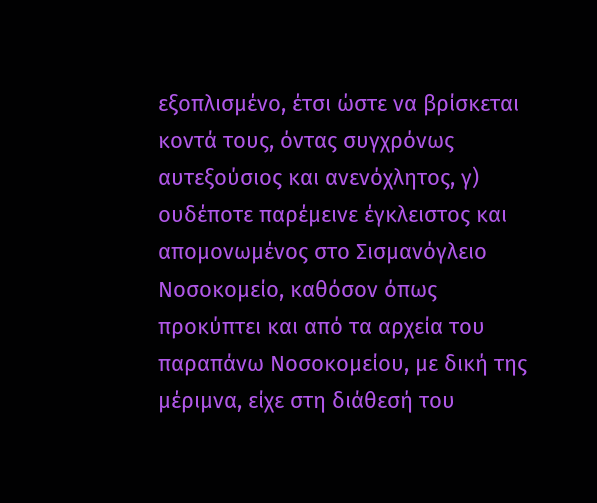εξοπλισμένο, έτσι ώστε να βρίσκεται κοντά τους, όντας συγχρόνως αυτεξούσιος και ανενόχλητος, γ) ουδέποτε παρέμεινε έγκλειστος και απομονωμένος στο Σισμανόγλειο Νοσοκομείο, καθόσον όπως προκύπτει και από τα αρχεία του παραπάνω Νοσοκομείου, µε δική της μέριμνα, είχε στη διάθεσή του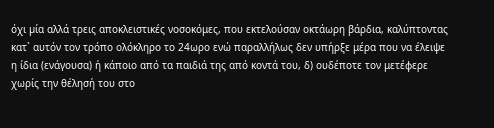όχι µία αλλά τρεις αποκλειστικές νοσοκόμες, που εκτελούσαν οκτάωρη βάρδια, καλύπτοντας κατ` αυτόν τον τρόπο ολόκληρο το 24ωρο ενώ παραλλήλως δεν υπήρξε μέρα που να έλειψε η ίδια (ενάγουσα) ή κάποιο από τα παιδιά της από κοντά του, δ) ουδέποτε τον μετέφερε χωρίς την θέλησή του στο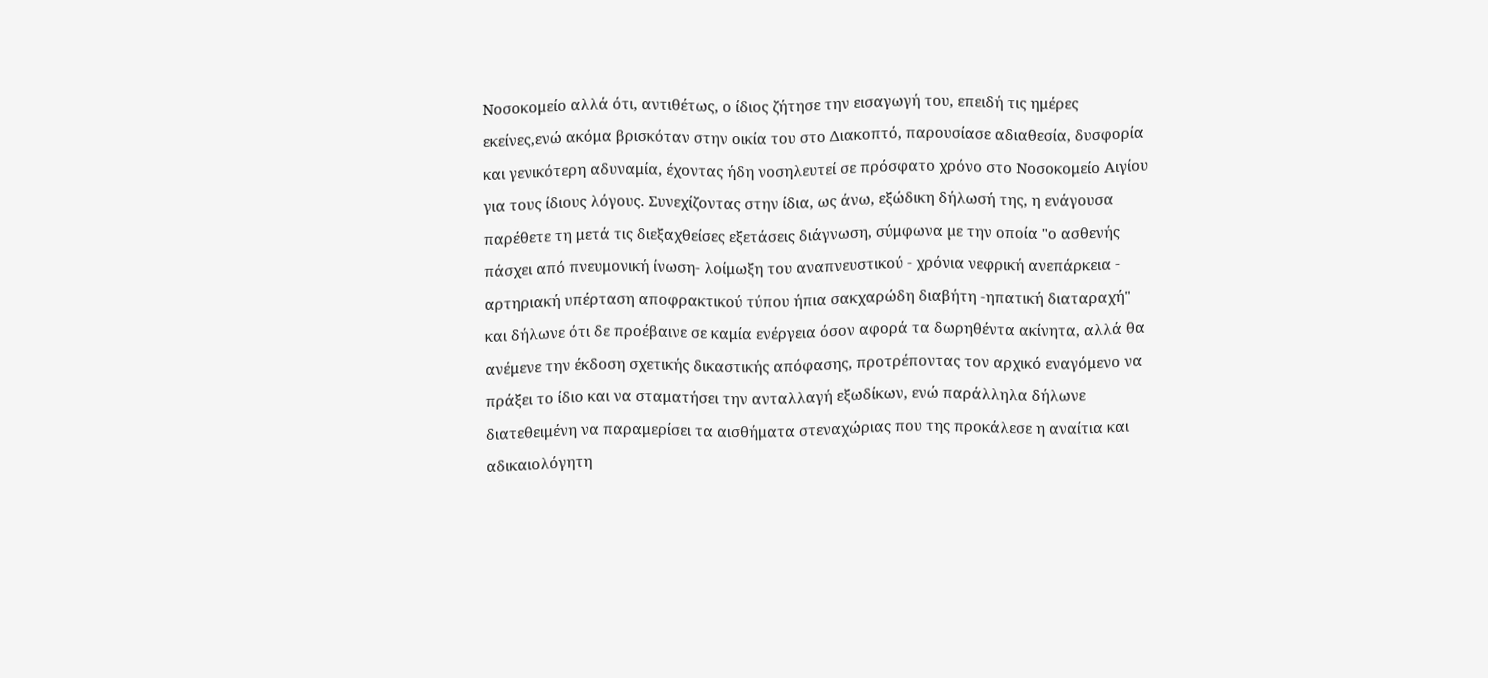Νοσοκομείο αλλά ότι, αντιθέτως, ο ίδιος ζήτησε την εισαγωγή του, επειδή τις ημέρες εκείνες,ενώ ακόμα βρισκόταν στην οικία του στο Διακοπτό, παρουσίασε αδιαθεσία, δυσφορία και γενικότερη αδυναμία, έχοντας ήδη νοσηλευτεί σε πρόσφατο χρόνο στο Νοσοκομείο Αιγίου για τους ίδιους λόγους. Συνεχίζοντας στην ίδια, ως άνω, εξώδικη δήλωσή της, η ενάγουσα παρέθετε τη μετά τις διεξαχθείσες εξετάσεις διάγνωση, σύμφωνα µε την οποία "ο ασθενής πάσχει από πνευμονική ίνωση- λοίμωξη του αναπνευστικού - χρόνια νεφρική ανεπάρκεια - αρτηριακή υπέρταση αποφρακτικού τύπου ήπια σακχαρώδη διαβήτη -ηπατική διαταραχή" και δήλωνε ότι δε προέβαινε σε καμία ενέργεια όσον αφορά τα δωρηθέντα ακίνητα, αλλά θα ανέμενε την έκδοση σχετικής δικαστικής απόφασης, προτρέποντας τον αρχικό εναγόμενο να πράξει το ίδιο και να σταματήσει την ανταλλαγή εξωδίκων, ενώ παράλληλα δήλωνε διατεθειμένη να παραμερίσει τα αισθήματα στεναχώριας που της προκάλεσε η αναίτια και αδικαιολόγητη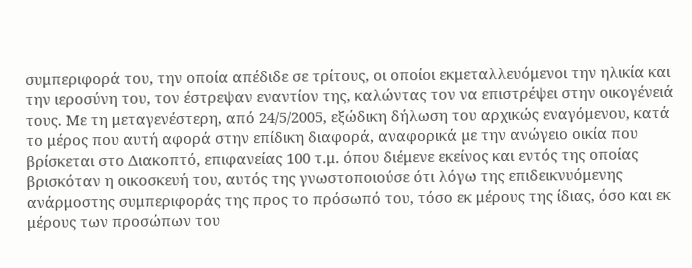συμπεριφορά του, την οποία απέδιδε σε τρίτους, οι οποίοι εκμεταλλευόμενοι την ηλικία και την ιεροσύνη του, τον έστρεψαν εναντίον της, καλώντας τον να επιστρέψει στην οικογένειά τους. Με τη μεταγενέστερη, από 24/5/2005, εξώδικη δήλωση του αρχικώς εναγόμενου, κατά το μέρος που αυτή αφορά στην επίδικη διαφορά, αναφορικά µε την ανώγειο οικία που βρίσκεται στο Διακοπτό, επιφανείας 100 τ.μ. όπου διέμενε εκείνος και εντός της οποίας βρισκόταν η οικοσκευή του, αυτός της γνωστοποιούσε ότι λόγω της επιδεικνυόμενης ανάρμοστης συμπεριφοράς της προς το πρόσωπό του, τόσο εκ μέρους της ίδιας, όσο και εκ μέρους των προσώπων του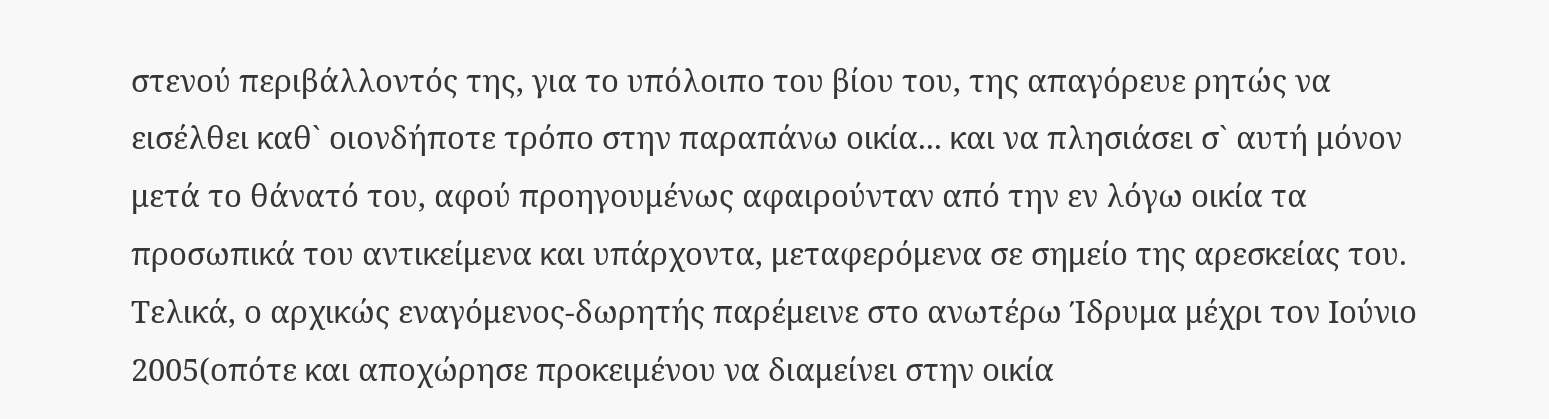στενού περιβάλλοντός της, για το υπόλοιπο του βίου του, της απαγόρευε ρητώς να εισέλθει καθ` οιονδήποτε τρόπο στην παραπάνω οικία... και να πλησιάσει σ` αυτή μόνον μετά το θάνατό του, αφού προηγουμένως αφαιρούνταν από την εν λόγω οικία τα προσωπικά του αντικείμενα και υπάρχοντα, μεταφερόμενα σε σημείο της αρεσκείας του. Τελικά, ο αρχικώς εναγόμενος-δωρητής παρέμεινε στο ανωτέρω Ίδρυμα μέχρι τον Ιούνιο 2005(οπότε και αποχώρησε προκειμένου να διαμείνει στην οικία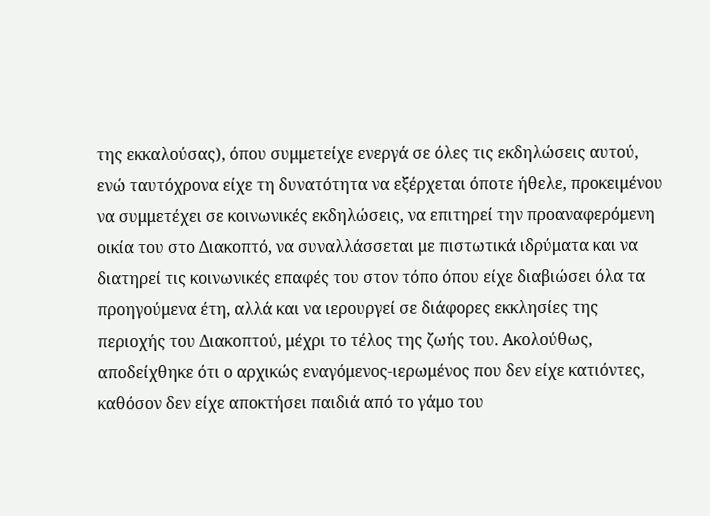της εκκαλούσας), όπου συμμετείχε ενεργά σε όλες τις εκδηλώσεις αυτού, ενώ ταυτόχρονα είχε τη δυνατότητα να εξέρχεται όποτε ήθελε, προκειμένου να συμμετέχει σε κοινωνικές εκδηλώσεις, να επιτηρεί την προαναφερόμενη οικία του στο Διακοπτό, να συναλλάσσεται με πιστωτικά ιδρύματα και να διατηρεί τις κοινωνικές επαφές του στον τόπο όπου είχε διαβιώσει όλα τα προηγούμενα έτη, αλλά και να ιερουργεί σε διάφορες εκκλησίες της περιοχής του Διακοπτού, μέχρι το τέλος της ζωής του. Ακολούθως, αποδείχθηκε ότι ο αρχικώς εναγόμενος-ιερωμένος που δεν είχε κατιόντες, καθόσον δεν είχε αποκτήσει παιδιά από το γάμο του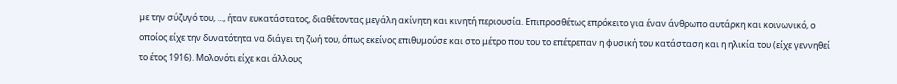µε την σύζυγό του, ..., ήταν ευκατάστατος, διαθέτοντας μεγάλη ακίνητη και κινητή περιουσία. Επιπροσθέτως επρόκειτο για έναν άνθρωπο αυτάρκη και κοινωνικό, ο οποίος είχε την δυνατότητα να διάγει τη ζωή του, όπως εκείνος επιθυμούσε και στο μέτρο που του το επέτρεπαν η φυσική του κατάσταση και η ηλικία του (είχε γεννηθεί το έτος 1916). Μολονότι είχε και άλλους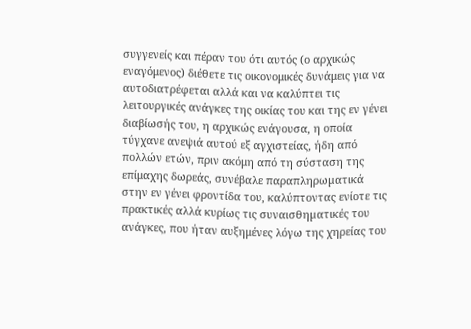συγγενείς και πέραν του ότι αυτός (ο αρχικώς εναγόμενος) διέθετε τις οικονομικές δυνάμεις για να αυτοδιατρέφεται αλλά και να καλύπτει τις λειτουργικές ανάγκες της οικίας του και της εν γένει διαβίωσής του, η αρχικώς ενάγουσα, η οποία τύγχανε ανεψιά αυτού εξ αγχιστείας, ήδη από πολλών ετών, πριν ακόμη από τη σύσταση της επίμαχης δωρεάς, συνέβαλε παραπληρωµατικά στην εν γένει φροντίδα του, καλύπτοντας ενίοτε τις πρακτικές αλλά κυρίως τις συναισθηµατικές του ανάγκες, που ήταν αυξημένες λόγω της χηρείας του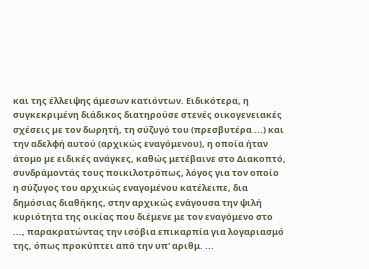και της έλλειψης άμεσων κατιόντων. Ειδικότερα, η συγκεκριμένη διάδικος διατηρούσε στενές οικογενειακές σχέσεις µε τον δωρητή, τη σύζυγό του (πρεσβυτέρα ...) και την αδελφή αυτού (αρχικώς εναγόμενου), η οποία ήταν άτομο µε ειδικές ανάγκες, καθώς μετέβαινε στο Διακοπτό, συνδράμοντάς τους ποικιλοτρόπως, λόγος για τον οποίο η σύζυγος του αρχικώς εναγομένου κατέλειπε, δια δημόσιας διαθήκης, στην αρχικώς ενάγουσα την ψιλή κυριότητα της οικίας που διέμενε με τον εναγόμενο στο ..., παρακρατώντας την ισόβια επικαρπία για λογαριασμό της, όπως προκύπτει από την υπ' αριθμ. ...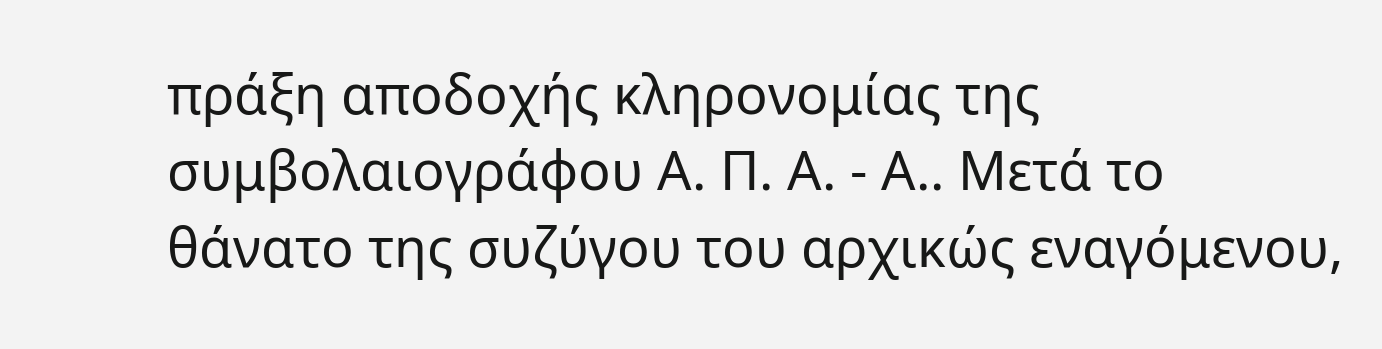πράξη αποδοχής κληρονομίας της συμβολαιογράφου Α. Π. Α. - Α.. Μετά το θάνατο της συζύγου του αρχικώς εναγόμενου,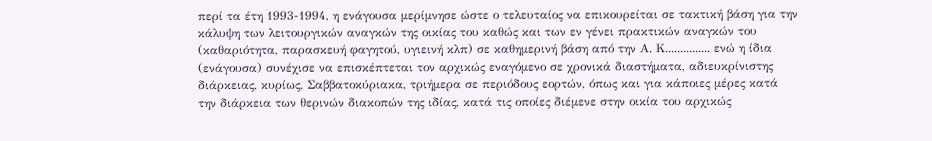περί τα έτη 1993-1994, η ενάγουσα μερίμνησε ώστε ο τελευταίος να επικουρείται σε τακτική βάση για την κάλυψη των λειτουργικών αναγκών της οικίας του καθώς και των εν γένει πρακτικών αναγκών του (καθαριότητα, παρασκευή φαγητού, υγιεινή κλπ) σε καθημερινή βάση από την Α. Κ............... ενώ η ίδια (ενάγουσα) συνέχισε να επισκέπτεται τον αρχικώς εναγόμενο σε χρονικά διαστήματα, αδιευκρίνιστης διάρκειας, κυρίως, Σαββατοκύριακα, τριήμερα σε περιόδους εορτών, όπως και για κάποιες μέρες κατά την διάρκεια των θερινών διακοπών της ιδίας, κατά τις οποίες διέμενε στην οικία του αρχικώς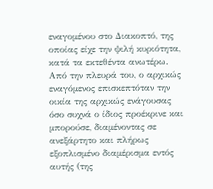εναγομένου στο Διακοπτό, της οποίας είχε την ψιλή κυριότητα, κατά τα εκτεθέντα ανωτέρω. Από την πλευρά του, ο αρχικώς εναγόμενος επισκεπτόταν την οικία της αρχικώς ενάγουσας όσο συχνά ο ίδιος προέκρινε και μπορούσε, διαμένοντας σε ανεξάρτητο και πλήρως εξοπλισμένο διαμέρισμα εντός αυτής (της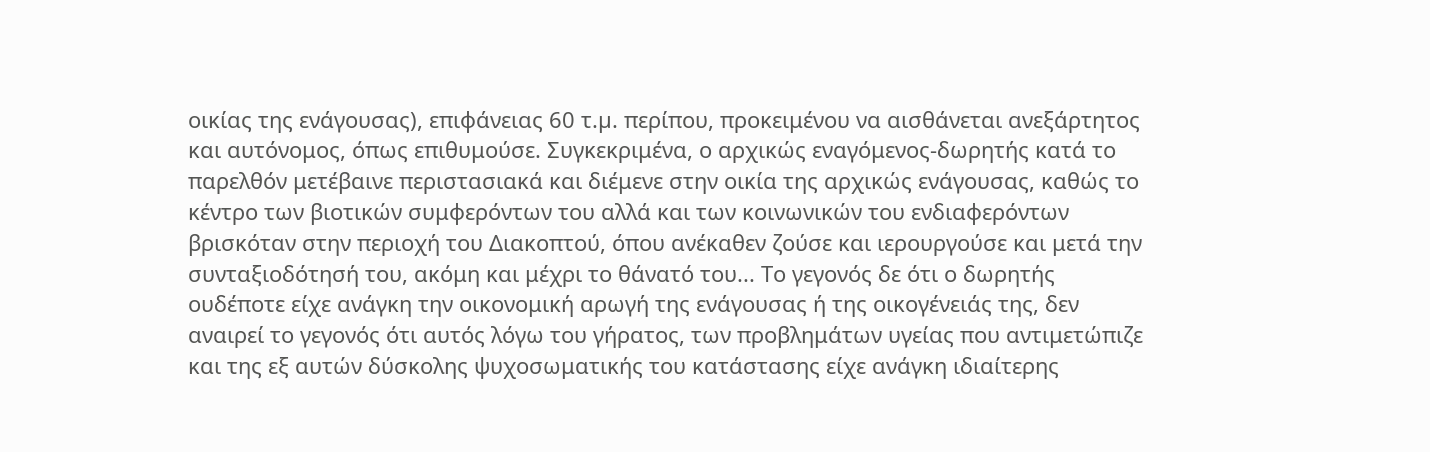οικίας της ενάγουσας), επιφάνειας 60 τ.µ. περίπου, προκειμένου να αισθάνεται ανεξάρτητος και αυτόνομος, όπως επιθυμούσε. Συγκεκριμένα, ο αρχικώς εναγόμενος-δωρητής κατά το παρελθόν μετέβαινε περιστασιακά και διέμενε στην οικία της αρχικώς ενάγουσας, καθώς το κέντρο των βιοτικών συμφερόντων του αλλά και των κοινωνικών του ενδιαφερόντων βρισκόταν στην περιοχή του Διακοπτού, όπου ανέκαθεν ζούσε και ιερουργούσε και μετά την συνταξιοδότησή του, ακόμη και μέχρι το θάνατό του... Το γεγονός δε ότι ο δωρητής ουδέποτε είχε ανάγκη την οικονομική αρωγή της ενάγουσας ή της οικογένειάς της, δεν αναιρεί το γεγονός ότι αυτός λόγω του γήρατος, των προβλημάτων υγείας που αντιμετώπιζε και της εξ αυτών δύσκολης ψυχοσωματικής του κατάστασης είχε ανάγκη ιδιαίτερης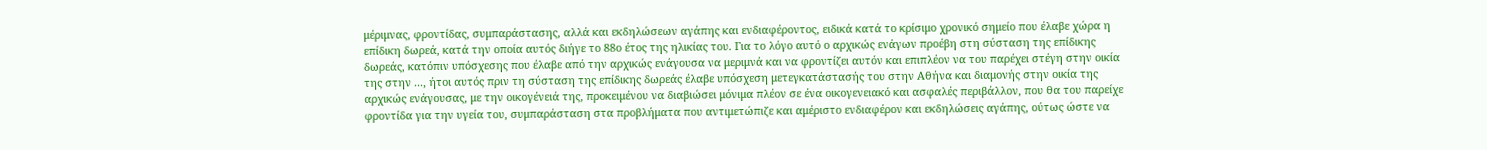μέριμνας, φροντίδας, συμπαράστασης, αλλά και εκδηλώσεων αγάπης και ενδιαφέροντος, ειδικά κατά το κρίσιμο χρονικό σημείο που έλαβε χώρα η επίδικη δωρεά, κατά την οποία αυτός διήγε το 88ο έτος της ηλικίας του. Για το λόγο αυτό ο αρχικώς ενάγων προέβη στη σύσταση της επίδικης δωρεάς, κατόπιν υπόσχεσης που έλαβε από την αρχικώς ενάγουσα να μεριμνά και να φροντίζει αυτόν και επιπλέον να του παρέχει στέγη στην οικία της στην ..., ήτοι αυτός πριν τη σύσταση της επίδικης δωρεάς έλαβε υπόσχεση μετεγκατάστασής του στην Αθήνα και διαμονής στην οικία της αρχικώς ενάγουσας, με την οικογένειά της, προκειμένου να διαβιώσει μόνιμα πλέον σε ένα οικογενειακό και ασφαλές περιβάλλον, που θα του παρείχε φροντίδα για την υγεία του, συμπαράσταση στα προβλήματα που αντιμετώπιζε και αμέριστο ενδιαφέρον και εκδηλώσεις αγάπης, ούτως ώστε να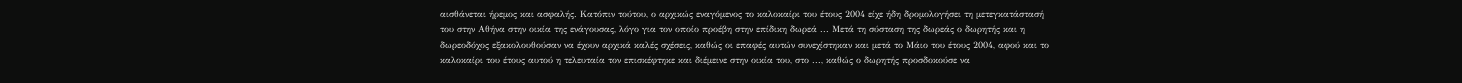αισθάνεται ήρεμος και ασφαλής. Κατόπιν τούτου, ο αρχικώς εναγόμενος το καλοκαίρι του έτους 2004 είχε ήδη δρομολογήσει τη μετεγκατάστασή του στην Αθήνα στην οικία της ενάγουσας, λόγο για τον οποίο προέβη στην επίδικη δωρεά ... Μετά τη σύσταση της δωρεάς ο δωρητής και η δωρεοδόχος εξακολουθούσαν να έχουν αρχικά καλές σχέσεις, καθώς οι επαφές αυτών συνεχίστηκαν και μετά το Μάιο του έτους 2004, αφού και το καλοκαίρι του έτους αυτού η τελευταία τον επισκέφτηκε και διέμεινε στην οικία του, στο ..., καθώς ο δωρητής προσδοκούσε να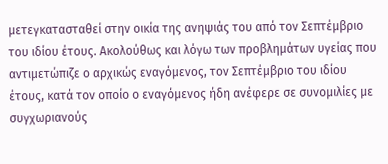μετεγκατασταθεί στην οικία της ανηψιάς του από τον Σεπτέμβριο του ιδίου έτους. Ακολούθως και λόγω των προβλημάτων υγείας που αντιμετώπιζε ο αρχικώς εναγόμενος, τον Σεπτέμβριο του ιδίου έτους, κατά τον οποίο ο εναγόμενος ήδη ανέφερε σε συνομιλίες με συγχωριανούς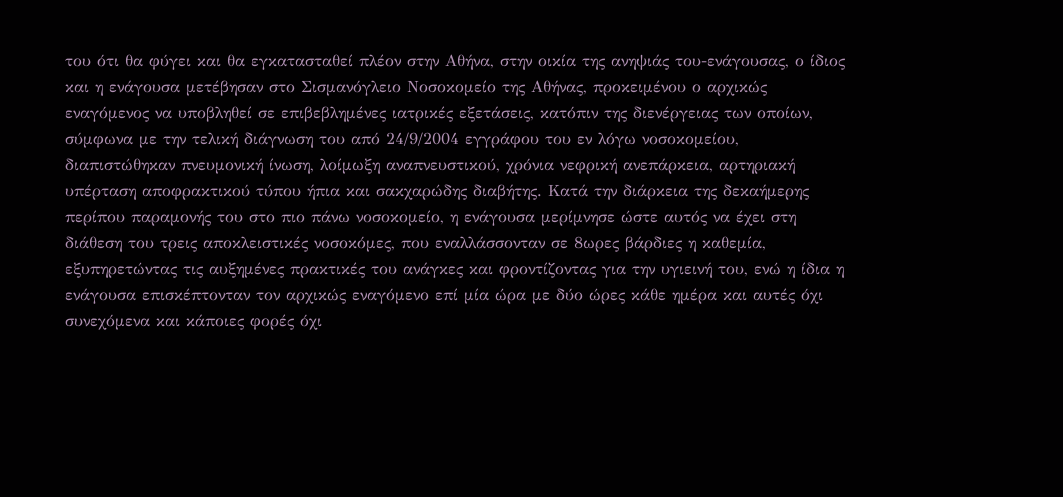του ότι θα φύγει και θα εγκατασταθεί πλέον στην Αθήνα, στην οικία της ανηψιάς του-ενάγουσας, ο ίδιος και η ενάγουσα μετέβησαν στο Σισμανόγλειο Νοσοκομείο της Αθήνας, προκειμένου ο αρχικώς εναγόμενος να υποβληθεί σε επιβεβλημένες ιατρικές εξετάσεις, κατόπιν της διενέργειας των οποίων, σύμφωνα με την τελική διάγνωση του από 24/9/2004 εγγράφου του εν λόγω νοσοκομείου, διαπιστώθηκαν πνευμονική ίνωση, λοίμωξη αναπνευστικού, χρόνια νεφρική ανεπάρκεια, αρτηριακή υπέρταση αποφρακτικού τύπου ήπια και σακχαρώδης διαβήτης. Κατά την διάρκεια της δεκαήμερης περίπου παραμονής του στο πιο πάνω νοσοκομείο, η ενάγουσα μερίμνησε ώστε αυτός να έχει στη διάθεση του τρεις αποκλειστικές νοσοκόμες, που εναλλάσσονταν σε 8ωρες βάρδιες η καθεμία, εξυπηρετώντας τις αυξημένες πρακτικές του ανάγκες και φροντίζοντας για την υγιεινή του, ενώ η ίδια η ενάγουσα επισκέπτονταν τον αρχικώς εναγόμενο επί μία ώρα με δύο ώρες κάθε ημέρα και αυτές όχι συνεχόμενα και κάποιες φορές όχι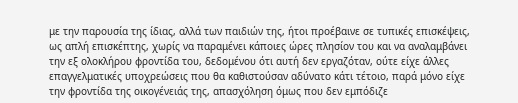με την παρουσία της ίδιας, αλλά των παιδιών της, ήτοι προέβαινε σε τυπικές επισκέψεις, ως απλή επισκέπτης, χωρίς να παραμένει κάποιες ώρες πλησίον του και να αναλαμβάνει την εξ ολοκλήρου φροντίδα του, δεδομένου ότι αυτή δεν εργαζόταν, ούτε είχε άλλες επαγγελματικές υποχρεώσεις που θα καθιστούσαν αδύνατο κάτι τέτοιο, παρά μόνο είχε την φροντίδα της οικογένειάς της, απασχόληση όμως που δεν εμπόδιζε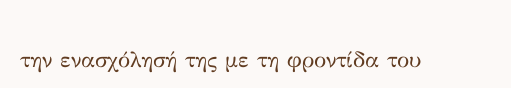την ενασχόλησή της με τη φροντίδα του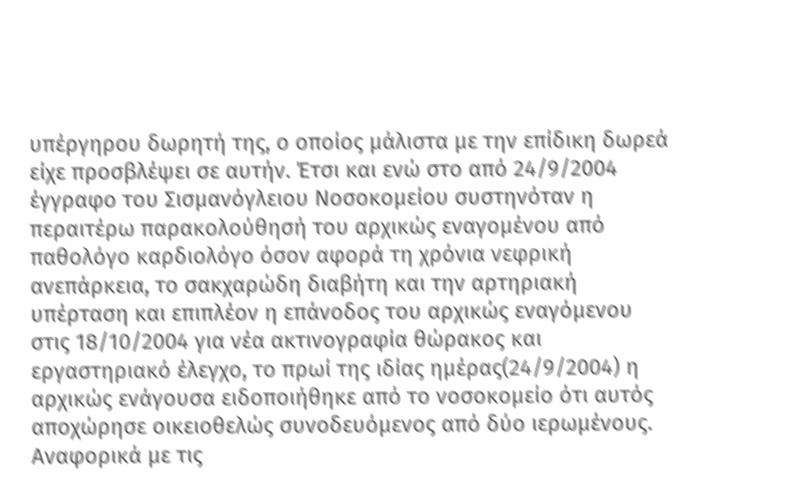υπέργηρου δωρητή της, ο οποίος μάλιστα με την επίδικη δωρεά είχε προσβλέψει σε αυτήν. Έτσι και ενώ στο από 24/9/2004 έγγραφο του Σισμανόγλειου Νοσοκομείου συστηνόταν η περαιτέρω παρακολούθησή του αρχικώς εναγομένου από παθολόγο καρδιολόγο όσον αφορά τη χρόνια νεφρική ανεπάρκεια, το σακχαρώδη διαβήτη και την αρτηριακή υπέρταση και επιπλέον η επάνοδος του αρχικώς εναγόμενου στις 18/10/2004 για νέα ακτινογραφία θώρακος και εργαστηριακό έλεγχο, το πρωί της ιδίας ημέρας(24/9/2004) η αρχικώς ενάγουσα ειδοποιήθηκε από το νοσοκομείο ότι αυτός αποχώρησε οικειοθελώς συνοδευόμενος από δύο ιερωμένους. Αναφορικά με τις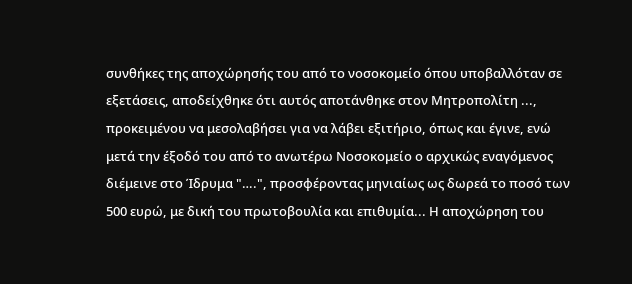συνθήκες της αποχώρησής του από το νοσοκομείο όπου υποβαλλόταν σε εξετάσεις, αποδείχθηκε ότι αυτός αποτάνθηκε στον Μητροπολίτη ..., προκειμένου να μεσολαβήσει για να λάβει εξιτήριο, όπως και έγινε, ενώ μετά την έξοδό του από το ανωτέρω Νοσοκομείο ο αρχικώς εναγόμενος διέμεινε στο Ίδρυμα "….", προσφέροντας μηνιαίως ως δωρεά το ποσό των 500 ευρώ, με δική του πρωτοβουλία και επιθυμία... Η αποχώρηση του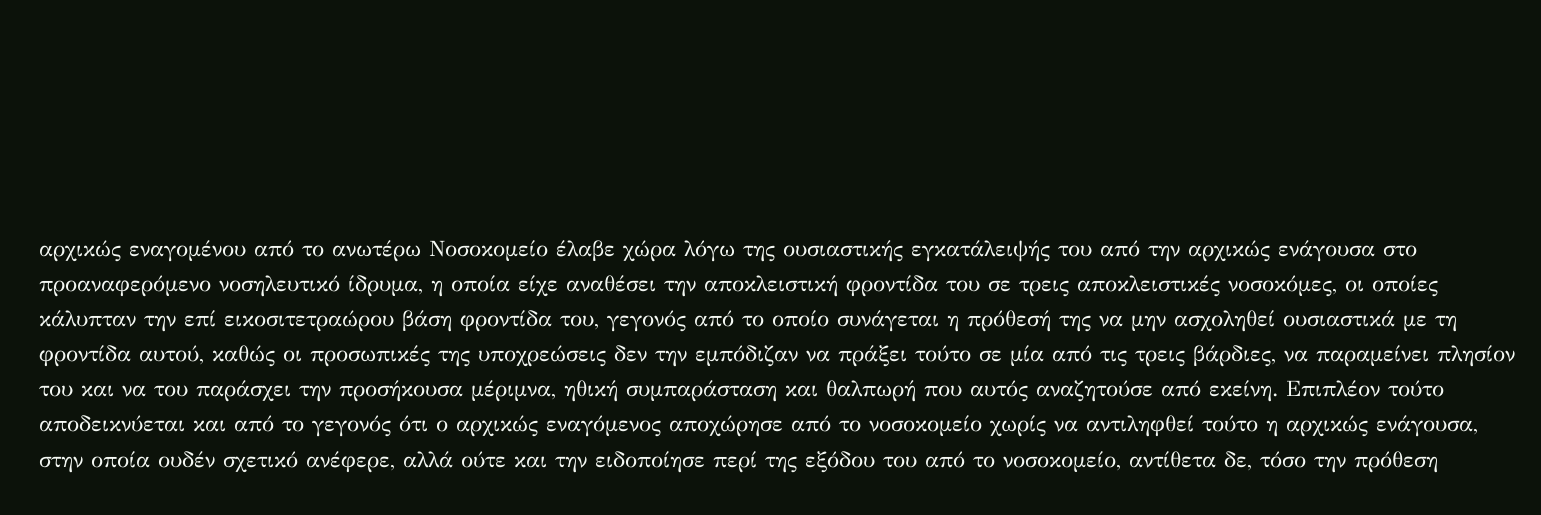αρχικώς εναγομένου από το ανωτέρω Νοσοκομείο έλαβε χώρα λόγω της ουσιαστικής εγκατάλειψής του από την αρχικώς ενάγουσα στο προαναφερόμενο νοσηλευτικό ίδρυμα, η οποία είχε αναθέσει την αποκλειστική φροντίδα του σε τρεις αποκλειστικές νοσοκόμες, οι οποίες κάλυπταν την επί εικοσιτετραώρου βάση φροντίδα του, γεγονός από το οποίο συνάγεται η πρόθεσή της να μην ασχοληθεί ουσιαστικά με τη φροντίδα αυτού, καθώς οι προσωπικές της υποχρεώσεις δεν την εμπόδιζαν να πράξει τούτο σε μία από τις τρεις βάρδιες, να παραμείνει πλησίον του και να του παράσχει την προσήκουσα μέριμνα, ηθική συμπαράσταση και θαλπωρή που αυτός αναζητούσε από εκείνη. Επιπλέον τούτο αποδεικνύεται και από το γεγονός ότι ο αρχικώς εναγόμενος αποχώρησε από το νοσοκομείο χωρίς να αντιληφθεί τούτο η αρχικώς ενάγουσα, στην οποία ουδέν σχετικό ανέφερε, αλλά ούτε και την ειδοποίησε περί της εξόδου του από το νοσοκομείο, αντίθετα δε, τόσο την πρόθεση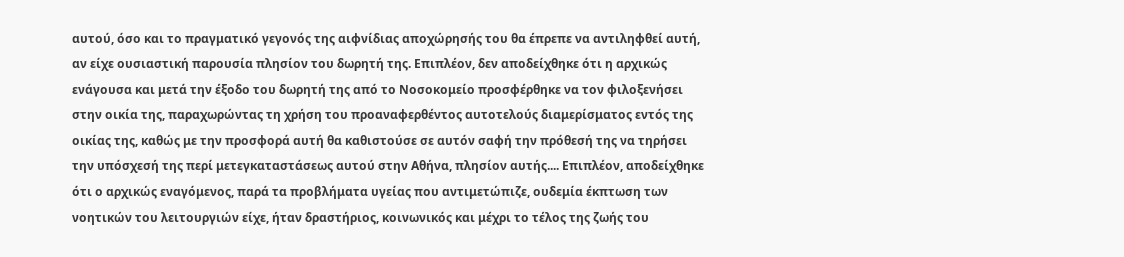αυτού, όσο και το πραγματικό γεγονός της αιφνίδιας αποχώρησής του θα έπρεπε να αντιληφθεί αυτή, αν είχε ουσιαστική παρουσία πλησίον του δωρητή της. Επιπλέον, δεν αποδείχθηκε ότι η αρχικώς ενάγουσα και μετά την έξοδο του δωρητή της από το Νοσοκομείο προσφέρθηκε να τον φιλοξενήσει στην οικία της, παραχωρώντας τη χρήση του προαναφερθέντος αυτοτελούς διαμερίσματος εντός της οικίας της, καθώς με την προσφορά αυτή θα καθιστούσε σε αυτόν σαφή την πρόθεσή της να τηρήσει την υπόσχεσή της περί μετεγκαταστάσεως αυτού στην Αθήνα, πλησίον αυτής.... Επιπλέον, αποδείχθηκε ότι ο αρχικώς εναγόμενος, παρά τα προβλήματα υγείας που αντιμετώπιζε, ουδεμία έκπτωση των νοητικών του λειτουργιών είχε, ήταν δραστήριος, κοινωνικός και μέχρι το τέλος της ζωής του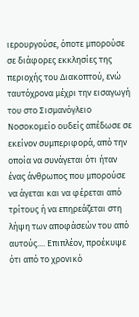ιερουργούσε, όποτε μπορούσε σε διάφορες εκκλησίες της περιοχής του Διακοπτού, ενώ ταυτόχρονα μέχρι την εισαγωγή του στο Σισμανόγλειο Νοσοκομείο ουδείς απέδωσε σε εκείνον συμπεριφορά, από την οποία να συνάγεται ότι ήταν ένας άνθρωπος που μπορούσε να άγεται και να φέρεται από τρίτους ή να επηρεάζεται στη λήψη των αποφάσεών του από αυτούς.... Επιπλέον, προέκυψε ότι από το χρονικό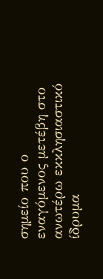σημείο που ο εναγόμενος μετέβη στο ανωτέρω εκκλησιαστικό ίδρυμα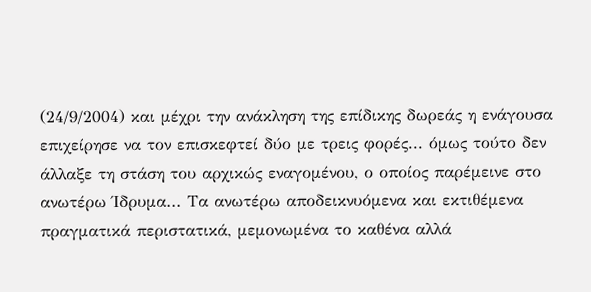(24/9/2004) και μέχρι την ανάκληση της επίδικης δωρεάς η ενάγουσα επιχείρησε να τον επισκεφτεί δύο με τρεις φορές... όμως τούτο δεν άλλαξε τη στάση του αρχικώς εναγομένου, ο οποίος παρέμεινε στο ανωτέρω Ίδρυμα... Τα ανωτέρω αποδεικνυόμενα και εκτιθέμενα πραγματικά περιστατικά, μεμονωμένα το καθένα αλλά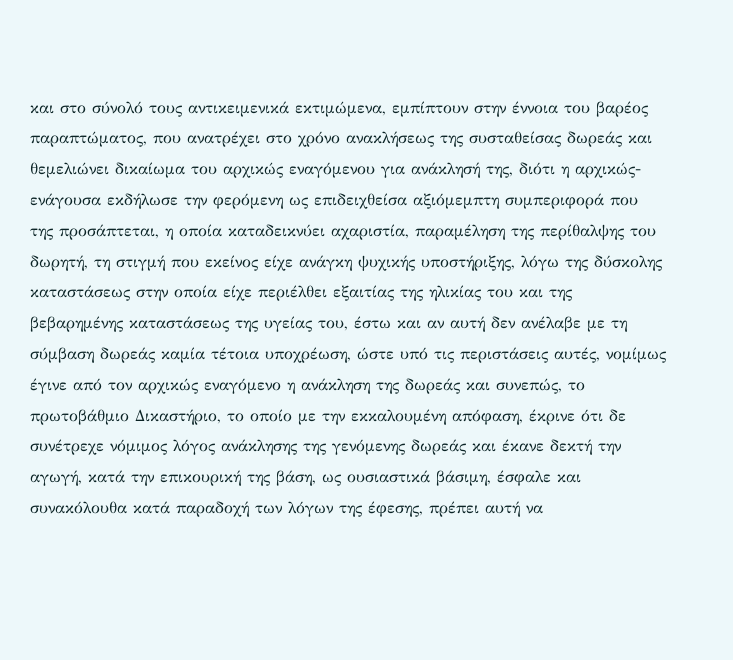και στο σύνολό τους αντικειμενικά εκτιμώμενα, εμπίπτουν στην έννοια του βαρέος παραπτώματος, που ανατρέχει στο χρόνο ανακλήσεως της συσταθείσας δωρεάς και θεμελιώνει δικαίωμα του αρχικώς εναγόμενου για ανάκλησή της, διότι η αρχικώς-ενάγουσα εκδήλωσε την φερόμενη ως επιδειχθείσα αξιόμεμπτη συμπεριφορά που της προσάπτεται, η οποία καταδεικνύει αχαριστία, παραμέληση της περίθαλψης του δωρητή, τη στιγμή που εκείνος είχε ανάγκη ψυχικής υποστήριξης, λόγω της δύσκολης καταστάσεως στην οποία είχε περιέλθει εξαιτίας της ηλικίας του και της βεβαρημένης καταστάσεως της υγείας του, έστω και αν αυτή δεν ανέλαβε με τη σύμβαση δωρεάς καμία τέτοια υποχρέωση, ώστε υπό τις περιστάσεις αυτές, νομίμως έγινε από τον αρχικώς εναγόμενο η ανάκληση της δωρεάς και συνεπώς, το πρωτοβάθμιο Δικαστήριο, το οποίο με την εκκαλουμένη απόφαση, έκρινε ότι δε συνέτρεχε νόμιμος λόγος ανάκλησης της γενόμενης δωρεάς και έκανε δεκτή την αγωγή, κατά την επικουρική της βάση, ως ουσιαστικά βάσιμη, έσφαλε και συνακόλουθα κατά παραδοχή των λόγων της έφεσης, πρέπει αυτή να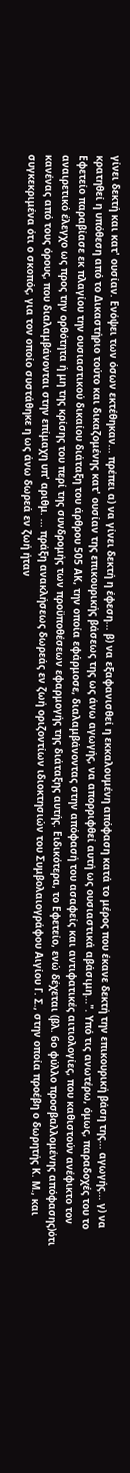γίνει δεκτή και κατ' ουσίαν. Ενόψει των όσων εκτέθηκαν... πρέπει α) να γίνει δεκτή η έφεση... β) να εξαφανισθεί η εκκαλουμένη απόφαση κατά το μέρος που έκανε δεκτή την επικουρική βάση της... αγωγής... γ) να κρατηθεί η υπόθεση από το Δικαστήριο τούτο και δικαζομένης κατ' ουσίαν της επικουρικής βάσεως της ως άνω αγωγής, να απορριφθεί αυτή ως ουσιαστικά αβάσιμη...". Υπό τις ανωτέρω, όμως, παραδοχές του το Εφετείο παραβίασε εκ πλαγίου την ουσιαστικού δικαίου διάταξη του άρθρου 505 ΑΚ, την οποία εφάρμοσε, διαλαμβάνοντας στην απόφασή του ασαφείς και αντιφατικές αιτιολογίες, που καθιστούν ανέφικτο τον αναιρετικό έλεγχο ως προς την ορθότητα ή μη της κρίσης του περί της συνδρομής των προϋποθέσεων εφαρμογής της διάταξης αυτής. Ειδικότερα, το Εφετείο, ενώ δέχεται (βλ. 6ο φύλλο προσβαλλομένης απόφασης)ότι κανένας από τους όρους, που διαλαμβάνονται στην επίμαχη υπ' αριθμ. ... πράξη ανακλήσεως δωρεάς εν ζωή οριζοντίων ιδιοκτησιών του Συμβολαιογράφου Αιγίου Γ. Σ., στην οποία προέβη ο δωρητής Κ. Μ., και συγκεκριμένα ότι ο σκοπός, για τον οποίο συστάθηκε η ως άνω δωρεά εν ζωή ήταν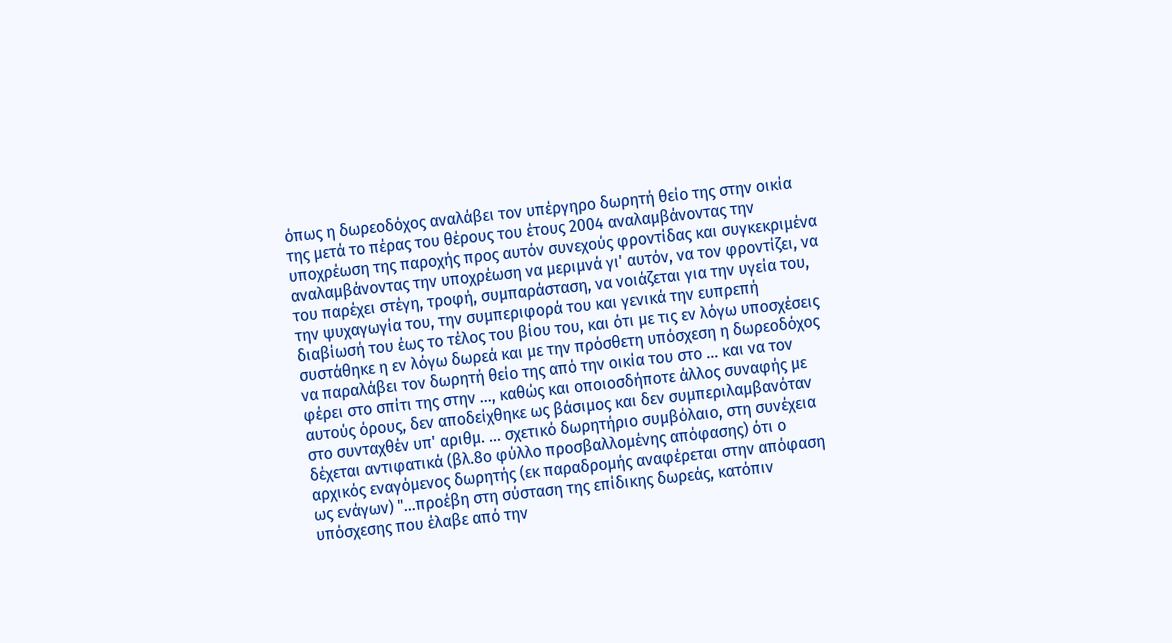όπως η δωρεοδόχος αναλάβει τον υπέργηρο δωρητή θείο της στην οικία της μετά το πέρας του θέρους του έτους 2004 αναλαμβάνοντας την υποχρέωση της παροχής προς αυτόν συνεχούς φροντίδας και συγκεκριμένα αναλαμβάνοντας την υποχρέωση να μεριμνά γι' αυτόν, να τον φροντίζει, να του παρέχει στέγη, τροφή, συμπαράσταση, να νοιάζεται για την υγεία του, την ψυχαγωγία του, την συμπεριφορά του και γενικά την ευπρεπή διαβίωσή του έως το τέλος του βίου του, και ότι με τις εν λόγω υποσχέσεις συστάθηκε η εν λόγω δωρεά και με την πρόσθετη υπόσχεση η δωρεοδόχος να παραλάβει τον δωρητή θείο της από την οικία του στο ... και να τον φέρει στο σπίτι της στην ..., καθώς και οποιοσδήποτε άλλος συναφής με αυτούς όρους, δεν αποδείχθηκε ως βάσιμος και δεν συμπεριλαμβανόταν στο συνταχθέν υπ' αριθμ. ... σχετικό δωρητήριο συμβόλαιο, στη συνέχεια δέχεται αντιφατικά (βλ.8ο φύλλο προσβαλλομένης απόφασης) ότι ο αρχικός εναγόμενος δωρητής (εκ παραδρομής αναφέρεται στην απόφαση ως ενάγων) "...προέβη στη σύσταση της επίδικης δωρεάς, κατόπιν υπόσχεσης που έλαβε από την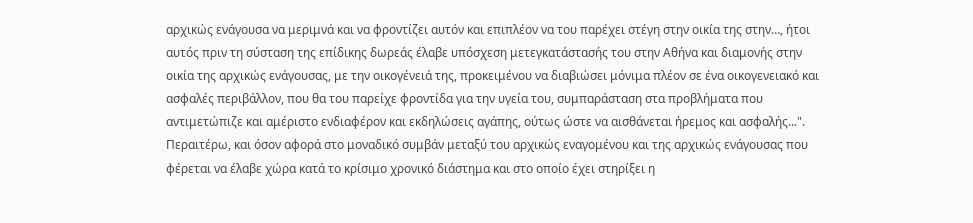αρχικώς ενάγουσα να μεριμνά και να φροντίζει αυτόν και επιπλέον να του παρέχει στέγη στην οικία της στην…, ήτοι αυτός πριν τη σύσταση της επίδικης δωρεάς έλαβε υπόσχεση μετεγκατάστασής του στην Αθήνα και διαμονής στην οικία της αρχικώς ενάγουσας, με την οικογένειά της, προκειμένου να διαβιώσει μόνιμα πλέον σε ένα οικογενειακό και ασφαλές περιβάλλον, που θα του παρείχε φροντίδα για την υγεία του, συμπαράσταση στα προβλήματα που αντιμετώπιζε και αμέριστο ενδιαφέρον και εκδηλώσεις αγάπης, ούτως ώστε να αισθάνεται ήρεμος και ασφαλής...". Περαιτέρω, και όσον αφορά στο μοναδικό συμβάν μεταξύ του αρχικώς εναγομένου και της αρχικώς ενάγουσας που φέρεται να έλαβε χώρα κατά το κρίσιμο χρονικό διάστημα και στο οποίο έχει στηρίξει η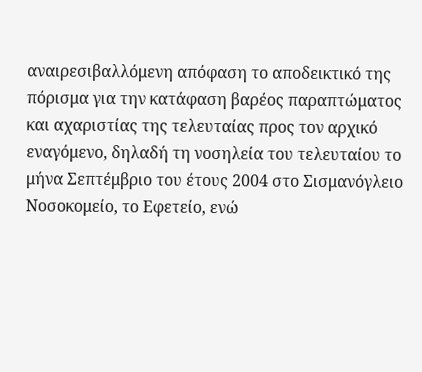αναιρεσιβαλλόμενη απόφαση το αποδεικτικό της πόρισμα για την κατάφαση βαρέος παραπτώματος και αχαριστίας της τελευταίας προς τον αρχικό εναγόμενο, δηλαδή τη νοσηλεία του τελευταίου το μήνα Σεπτέμβριο του έτους 2004 στο Σισμανόγλειο Νοσοκομείο, το Εφετείο, ενώ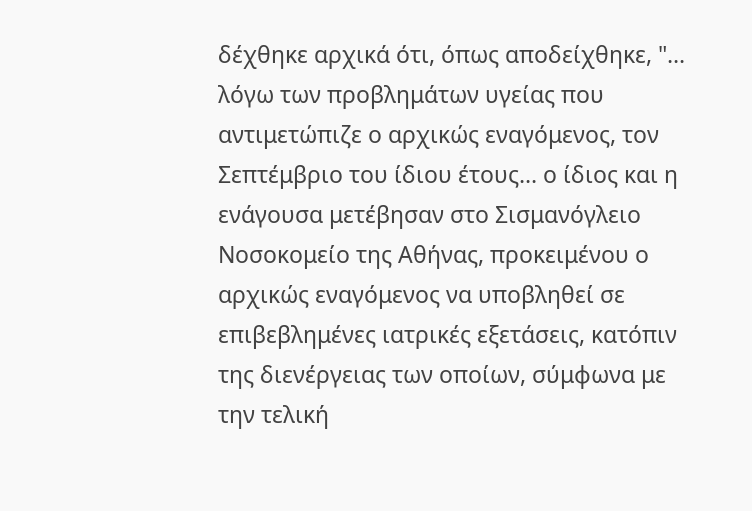δέχθηκε αρχικά ότι, όπως αποδείχθηκε, "... λόγω των προβλημάτων υγείας που αντιμετώπιζε ο αρχικώς εναγόμενος, τον Σεπτέμβριο του ίδιου έτους... ο ίδιος και η ενάγουσα μετέβησαν στο Σισμανόγλειο Νοσοκομείο της Αθήνας, προκειμένου ο αρχικώς εναγόμενος να υποβληθεί σε επιβεβλημένες ιατρικές εξετάσεις, κατόπιν της διενέργειας των οποίων, σύμφωνα με την τελική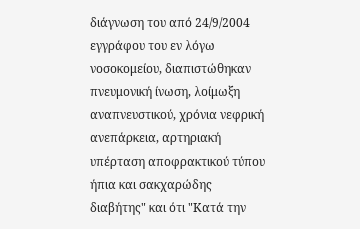διάγνωση του από 24/9/2004 εγγράφου του εν λόγω νοσοκομείου, διαπιστώθηκαν πνευμονική ίνωση, λοίμωξη αναπνευστικού, χρόνια νεφρική ανεπάρκεια, αρτηριακή υπέρταση αποφρακτικού τύπου ήπια και σακχαρώδης διαβήτης" και ότι "Κατά την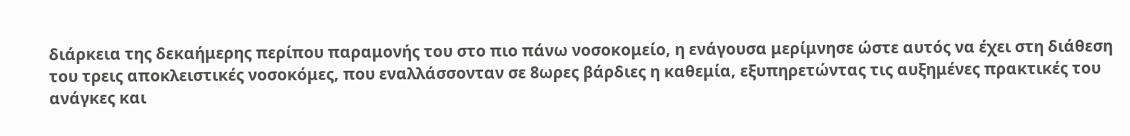διάρκεια της δεκαήμερης περίπου παραμονής του στο πιο πάνω νοσοκομείο, η ενάγουσα μερίμνησε ώστε αυτός να έχει στη διάθεση του τρεις αποκλειστικές νοσοκόμες, που εναλλάσσονταν σε 8ωρες βάρδιες η καθεμία, εξυπηρετώντας τις αυξημένες πρακτικές του ανάγκες και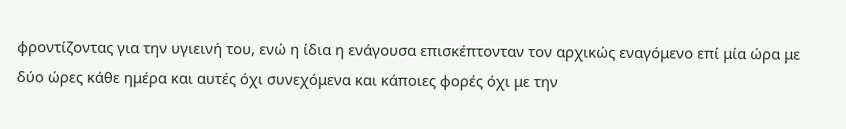φροντίζοντας για την υγιεινή του, ενώ η ίδια η ενάγουσα επισκέπτονταν τον αρχικώς εναγόμενο επί μία ώρα με δύο ώρες κάθε ημέρα και αυτές όχι συνεχόμενα και κάποιες φορές όχι με την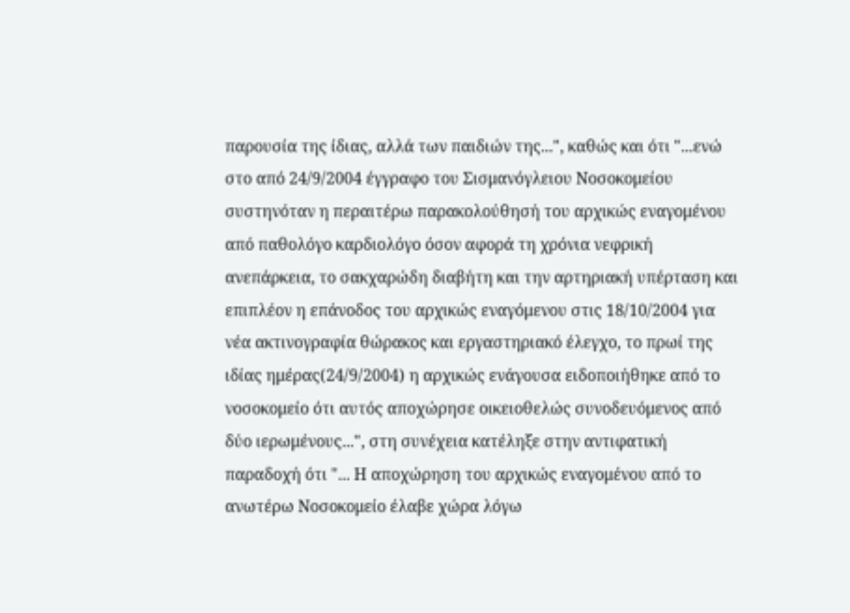παρουσία της ίδιας, αλλά των παιδιών της...", καθώς και ότι "...ενώ στο από 24/9/2004 έγγραφο του Σισμανόγλειου Νοσοκομείου συστηνόταν η περαιτέρω παρακολούθησή του αρχικώς εναγομένου από παθολόγο καρδιολόγο όσον αφορά τη χρόνια νεφρική ανεπάρκεια, το σακχαρώδη διαβήτη και την αρτηριακή υπέρταση και επιπλέον η επάνοδος του αρχικώς εναγόμενου στις 18/10/2004 για νέα ακτινογραφία θώρακος και εργαστηριακό έλεγχο, το πρωί της ιδίας ημέρας(24/9/2004) η αρχικώς ενάγουσα ειδοποιήθηκε από το νοσοκομείο ότι αυτός αποχώρησε οικειοθελώς συνοδευόμενος από δύο ιερωμένους...", στη συνέχεια κατέληξε στην αντιφατική παραδοχή ότι "... Η αποχώρηση του αρχικώς εναγομένου από το ανωτέρω Νοσοκομείο έλαβε χώρα λόγω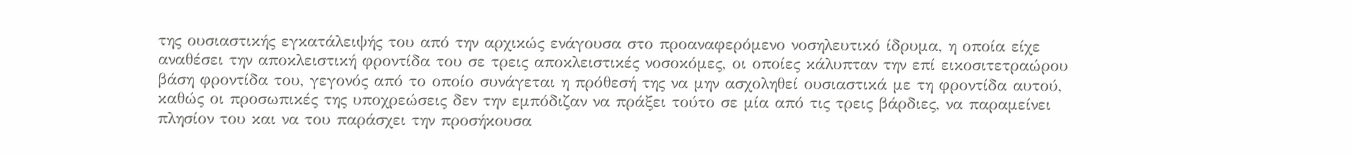της ουσιαστικής εγκατάλειψής του από την αρχικώς ενάγουσα στο προαναφερόμενο νοσηλευτικό ίδρυμα, η οποία είχε αναθέσει την αποκλειστική φροντίδα του σε τρεις αποκλειστικές νοσοκόμες, οι οποίες κάλυπταν την επί εικοσιτετραώρου βάση φροντίδα του, γεγονός από το οποίο συνάγεται η πρόθεσή της να μην ασχοληθεί ουσιαστικά με τη φροντίδα αυτού, καθώς οι προσωπικές της υποχρεώσεις δεν την εμπόδιζαν να πράξει τούτο σε μία από τις τρεις βάρδιες, να παραμείνει πλησίον του και να του παράσχει την προσήκουσα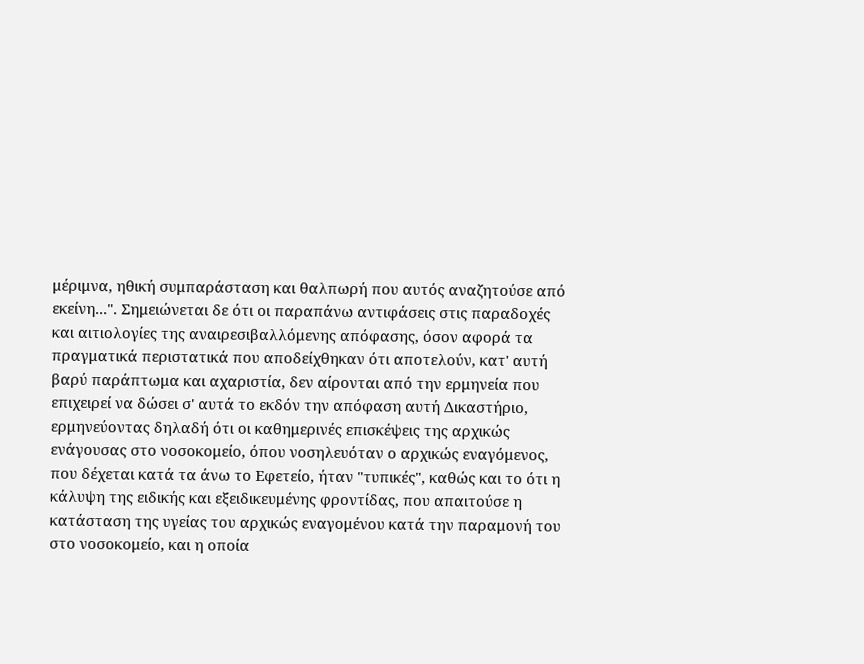μέριμνα, ηθική συμπαράσταση και θαλπωρή που αυτός αναζητούσε από εκείνη...". Σημειώνεται δε ότι οι παραπάνω αντιφάσεις στις παραδοχές και αιτιολογίες της αναιρεσιβαλλόμενης απόφασης, όσον αφορά τα πραγματικά περιστατικά που αποδείχθηκαν ότι αποτελούν, κατ' αυτή βαρύ παράπτωμα και αχαριστία, δεν αίρονται από την ερμηνεία που επιχειρεί να δώσει σ' αυτά το εκδόν την απόφαση αυτή Δικαστήριο, ερμηνεύοντας δηλαδή ότι οι καθημερινές επισκέψεις της αρχικώς ενάγουσας στο νοσοκομείο, όπου νοσηλευόταν ο αρχικώς εναγόμενος, που δέχεται κατά τα άνω το Εφετείο, ήταν "τυπικές", καθώς και το ότι η κάλυψη της ειδικής και εξειδικευμένης φροντίδας, που απαιτούσε η κατάσταση της υγείας του αρχικώς εναγομένου κατά την παραμονή του στο νοσοκομείο, και η οποία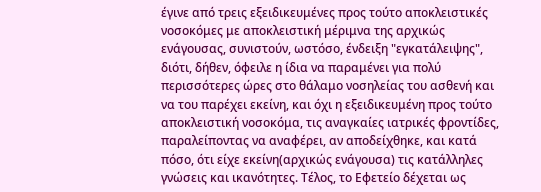έγινε από τρεις εξειδικευμένες προς τούτο αποκλειστικές νοσοκόμες με αποκλειστική μέριμνα της αρχικώς ενάγουσας, συνιστούν, ωστόσο, ένδειξη "εγκατάλειψης", διότι, δήθεν, όφειλε η ίδια να παραμένει για πολύ περισσότερες ώρες στο θάλαμο νοσηλείας του ασθενή και να του παρέχει εκείνη, και όχι η εξειδικευμένη προς τούτο αποκλειστική νοσοκόμα, τις αναγκαίες ιατρικές φροντίδες, παραλείποντας να αναφέρει, αν αποδείχθηκε, και κατά πόσο, ότι είχε εκείνη(αρχικώς ενάγουσα) τις κατάλληλες γνώσεις και ικανότητες. Τέλος, το Εφετείο δέχεται ως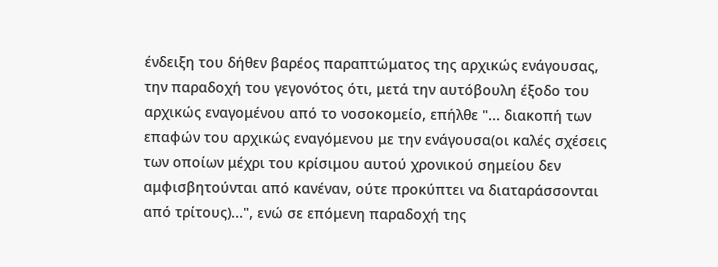ένδειξη του δήθεν βαρέος παραπτώματος της αρχικώς ενάγουσας, την παραδοχή του γεγονότος ότι, μετά την αυτόβουλη έξοδο του αρχικώς εναγομένου από το νοσοκομείο, επήλθε "... διακοπή των επαφών του αρχικώς εναγόμενου με την ενάγουσα(οι καλές σχέσεις των οποίων μέχρι του κρίσιμου αυτού χρονικού σημείου δεν αμφισβητούνται από κανέναν, ούτε προκύπτει να διαταράσσονται από τρίτους)...", ενώ σε επόμενη παραδοχή της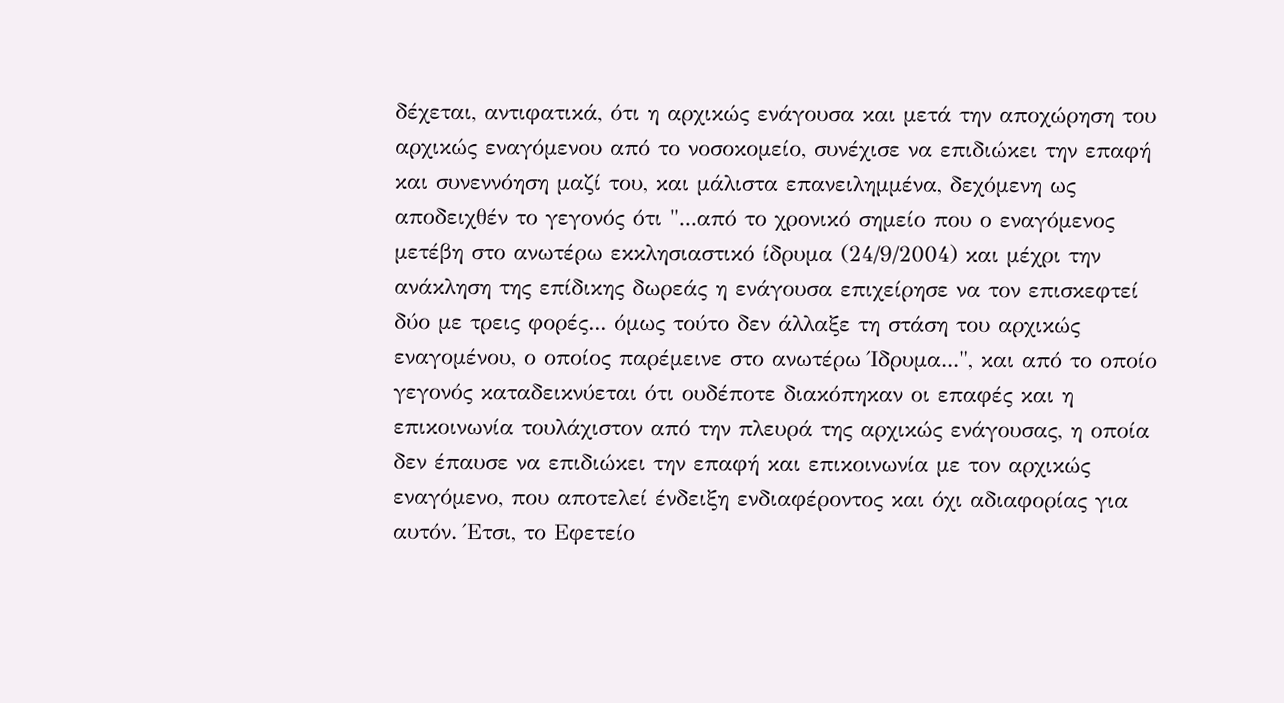δέχεται, αντιφατικά, ότι η αρχικώς ενάγουσα και μετά την αποχώρηση του αρχικώς εναγόμενου από το νοσοκομείο, συνέχισε να επιδιώκει την επαφή και συνεννόηση μαζί του, και μάλιστα επανειλημμένα, δεχόμενη ως αποδειχθέν το γεγονός ότι "...από το χρονικό σημείο που ο εναγόμενος μετέβη στο ανωτέρω εκκλησιαστικό ίδρυμα (24/9/2004) και μέχρι την ανάκληση της επίδικης δωρεάς η ενάγουσα επιχείρησε να τον επισκεφτεί δύο με τρεις φορές... όμως τούτο δεν άλλαξε τη στάση του αρχικώς εναγομένου, ο οποίος παρέμεινε στο ανωτέρω Ίδρυμα...", και από το οποίο γεγονός καταδεικνύεται ότι ουδέποτε διακόπηκαν οι επαφές και η επικοινωνία τουλάχιστον από την πλευρά της αρχικώς ενάγουσας, η οποία δεν έπαυσε να επιδιώκει την επαφή και επικοινωνία με τον αρχικώς εναγόμενο, που αποτελεί ένδειξη ενδιαφέροντος και όχι αδιαφορίας για αυτόν. Έτσι, το Εφετείο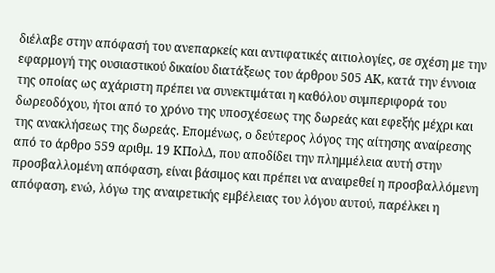διέλαβε στην απόφασή του ανεπαρκείς και αντιφατικές αιτιολογίες, σε σχέση με την εφαρμογή της ουσιαστικού δικαίου διατάξεως του άρθρου 505 ΑΚ, κατά την έννοια της οποίας ως αχάριστη πρέπει να συνεκτιμάται η καθόλου συμπεριφορά του δωρεοδόχου, ήτοι από το χρόνο της υποσχέσεως της δωρεάς και εφεξής μέχρι και της ανακλήσεως της δωρεάς. Επομένως, ο δεύτερος λόγος της αίτησης αναίρεσης από το άρθρο 559 αριθμ. 19 ΚΠολΔ, που αποδίδει την πλημμέλεια αυτή στην προσβαλλομένη απόφαση, είναι βάσιμος και πρέπει να αναιρεθεί η προσβαλλόμενη απόφαση, ενώ, λόγω της αναιρετικής εμβέλειας του λόγου αυτού, παρέλκει η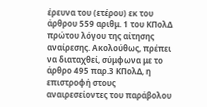έρευνα του (ετέρου) εκ του άρθρου 559 αριθμ. 1 του ΚΠολΔ πρώτου λόγου της αίτησης αναίρεσης. Ακολούθως, πρέπει να διαταχθεί, σύμφωνα με το άρθρο 495 παρ.3 ΚΠολΔ, η επιστροφή στους αναιρεσείοντες του παράβολου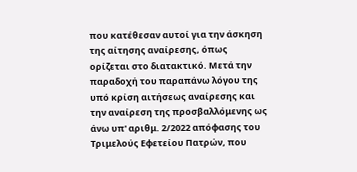που κατέθεσαν αυτοί για την άσκηση της αίτησης αναίρεσης, όπως ορίζεται στο διατακτικό. Μετά την παραδοχή του παραπάνω λόγου της υπό κρίση αιτήσεως αναίρεσης και την αναίρεση της προσβαλλόμενης ως άνω υπ' αριθμ. 2/2022 απόφασης του Τριμελούς Εφετείου Πατρών, που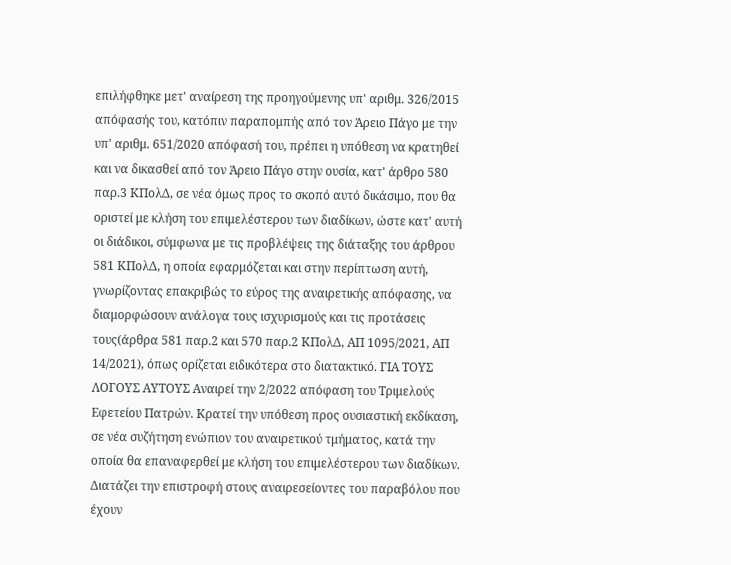επιλήφθηκε μετ' αναίρεση της προηγούμενης υπ' αριθμ. 326/2015 απόφασής του, κατόπιν παραπομπής από τον Άρειο Πάγο με την υπ' αριθμ. 651/2020 απόφασή του, πρέπει η υπόθεση να κρατηθεί και να δικασθεί από τον Άρειο Πάγο στην ουσία, κατ' άρθρο 580 παρ.3 ΚΠολΔ, σε νέα όμως προς το σκοπό αυτό δικάσιμο, που θα οριστεί με κλήση του επιμελέστερου των διαδίκων, ώστε κατ' αυτή οι διάδικοι, σύμφωνα με τις προβλέψεις της διάταξης του άρθρου 581 ΚΠολΔ, η οποία εφαρμόζεται και στην περίπτωση αυτή, γνωρίζοντας επακριβώς το εύρος της αναιρετικής απόφασης, να διαμορφώσουν ανάλογα τους ισχυρισμούς και τις προτάσεις τους(άρθρα 581 παρ.2 και 570 παρ.2 ΚΠολΔ, ΑΠ 1095/2021, ΑΠ 14/2021), όπως ορίζεται ειδικότερα στο διατακτικό. ΓΙΑ ΤΟΥΣ ΛΟΓΟΥΣ ΑΥΤΟΥΣ Αναιρεί την 2/2022 απόφαση του Τριμελούς Εφετείου Πατρών. Κρατεί την υπόθεση προς ουσιαστική εκδίκαση, σε νέα συζήτηση ενώπιον του αναιρετικού τμήματος, κατά την οποία θα επαναφερθεί με κλήση του επιμελέστερου των διαδίκων. Διατάζει την επιστροφή στους αναιρεσείοντες του παραβόλου που έχουν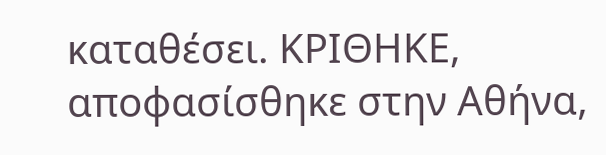καταθέσει. ΚΡΙΘΗΚΕ, αποφασίσθηκε στην Αθήνα,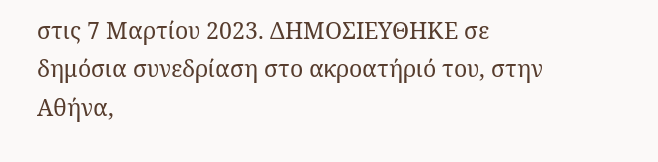στις 7 Μαρτίου 2023. ΔΗΜΟΣΙΕΥΘΗΚΕ σε δημόσια συνεδρίαση στο ακροατήριό του, στην Αθήνα,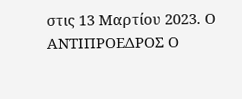στις 13 Μαρτίου 2023. Ο ΑΝΤΙΠΡΟΕΔΡΟΣ Ο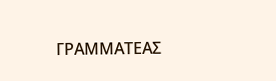ΓΡΑΜΜΑΤΕΑΣ